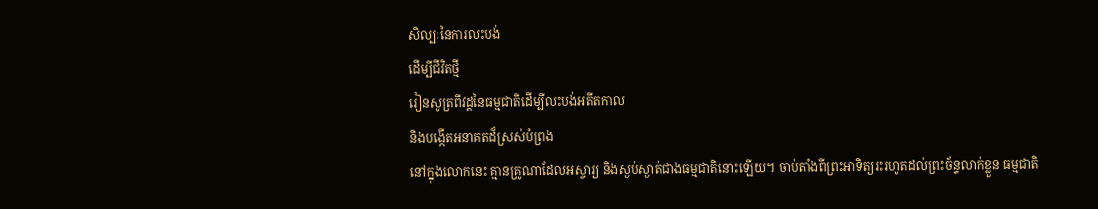សិល្បៈនៃការលះបង់
ដើម្បីជីវិតថ្មី
រៀនសូត្រពីវដ្តនៃធម្មជាតិដើម្បីលះបង់អតីតកាល
និងបង្កើតអនាគតដ៏ស្រស់បំព្រង
នៅក្នុងលោកនេះ គ្មានគ្រូណាដែលអស្ចារ្យ និងស្ងប់ស្ងាត់ជាងធម្មជាតិនោះឡើយ។ ចាប់តាំងពីព្រះអាទិត្យរះរហូតដល់ព្រះច័ន្ទលាក់ខ្លួន ធម្មជាតិ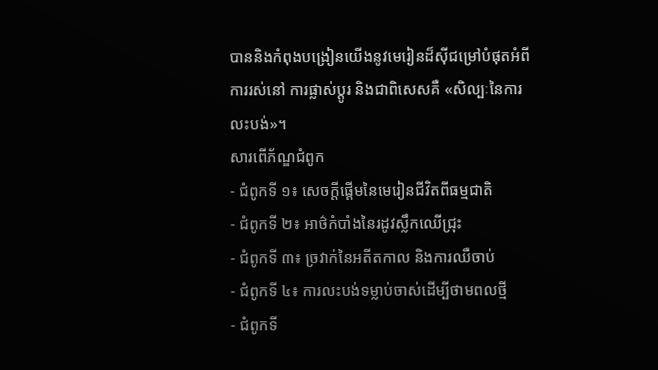បាននិងកំពុងបង្រៀនយើងនូវមេរៀនដ៏ស៊ីជម្រៅបំផុតអំពីការរស់នៅ ការផ្លាស់ប្តូរ និងជាពិសេសគឺ «សិល្បៈនៃការលះបង់»។
សារពើភ័ណ្ឌជំពូក
- ជំពូកទី ១៖ សេចក្តីផ្តើមនៃមេរៀនជីវិតពីធម្មជាតិ
- ជំពូកទី ២៖ អាថ៌កំបាំងនៃរដូវស្លឹកឈើជ្រុះ
- ជំពូកទី ៣៖ ច្រវាក់នៃអតីតកាល និងការឈឺចាប់
- ជំពូកទី ៤៖ ការលះបង់ទម្លាប់ចាស់ដើម្បីថាមពលថ្មី
- ជំពូកទី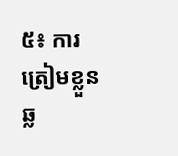៥៖ ការត្រៀមខ្លួនឆ្ល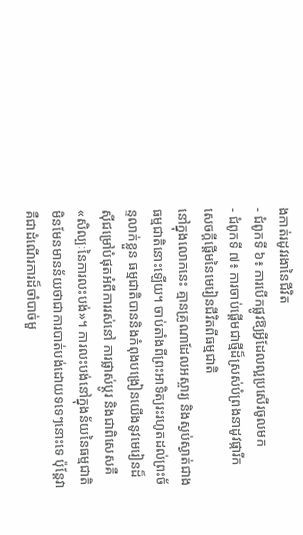ងកាត់រដូវរងានៃជីវិត
- ជំពូកទី ៦៖ ការបើកផ្លូវឱ្យអ្វីដែលល្អប្រសើរចូលមក
- ជំពូកទី ៧៖ ការចាប់ផ្តើមជាថ្មីដ៏ស្រស់បំព្រងនាដូវផ្ការីក
សេចក្តីផ្តើមនៃមេរៀនជីវិតពីធម្មជាតិ
នៅក្នុងលោកនេះ គ្មានគ្រូណាដែលអស្ចារ្យ និងស្ងប់ស្ងាត់ជាងធម្មជាតិនោះឡើយ។ ចាប់តាំងពីព្រះអាទិត្យរះរហូតដល់ព្រះច័ន្ទលាក់ខ្លួន ធម្មជាតិបាននិងកំពុងបង្រៀនយើងនូវមេរៀនដ៏ស៊ីជម្រៅបំផុតអំពីការរស់នៅ ការផ្លាស់ប្តូរ និងជាពិសេសគឺ «សិល្បៈនៃការលះបង់»។ ការលះបង់នៅក្នុងន័យនៃធម្មជាតិ មិនមែនមានន័យថាជាការបាត់បង់ដោយទទេៗនោះទេ ប៉ុន្តែវាគឺជាដំណើរការដ៏ចាំបាច់មួ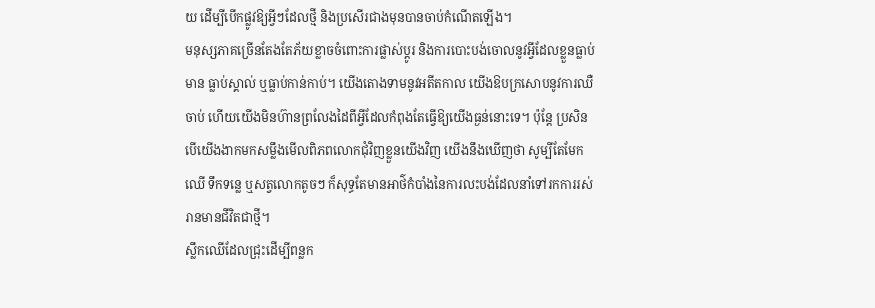យ ដើម្បីបើកផ្លូវឱ្យអ្វីៗដែលថ្មី និងប្រសើរជាងមុនបានចាប់កំណើតឡើង។
មនុស្សភាគច្រើនតែងតែភ័យខ្លាចចំពោះការផ្លាស់ប្តូរ និងការបោះបង់ចោលនូវអ្វីដែលខ្លួនធ្លាប់មាន ធ្លាប់ស្គាល់ ឬធ្លាប់កាន់កាប់។ យើងតោងទាមនូវអតីតកាល យើងឱបក្រសោបនូវការឈឺចាប់ ហើយយើងមិនហ៊ានព្រលែងដៃពីអ្វីដែលកំពុងតែធ្វើឱ្យយើងធ្ងន់នោះទេ។ ប៉ុន្តែ ប្រសិនបើយើងងាកមកសម្លឹងមើលពិភពលោកជុំវិញខ្លួនយើងវិញ យើងនឹងឃើញថា សូម្បីតែមែកឈើ ទឹកទន្លេ ឬសត្វលោកតូចៗ ក៏សុទ្ធតែមានអាថ៌កំបាំងនៃការលះបង់ដែលនាំទៅរកការរស់រានមានជីវិតជាថ្មី។
ស្លឹកឈើដែលជ្រុះដើម្បីពន្លក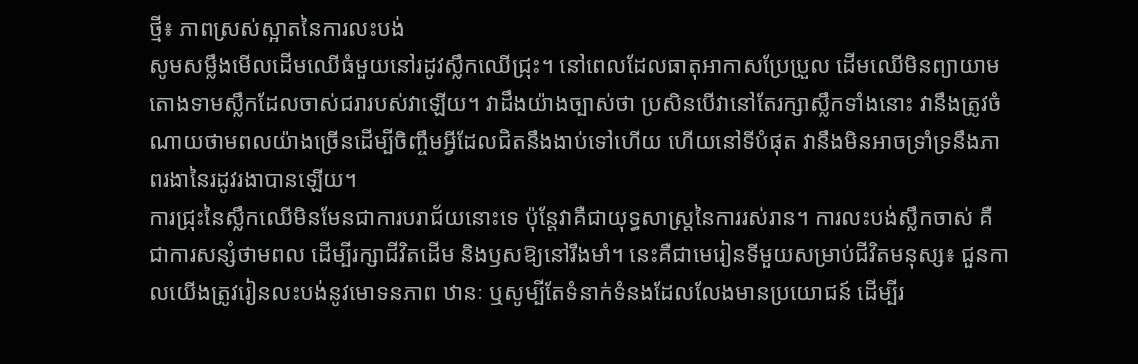ថ្មី៖ ភាពស្រស់ស្អាតនៃការលះបង់
សូមសម្លឹងមើលដើមឈើធំមួយនៅរដូវស្លឹកឈើជ្រុះ។ នៅពេលដែលធាតុអាកាសប្រែប្រួល ដើមឈើមិនព្យាយាមតោងទាមស្លឹកដែលចាស់ជរារបស់វាឡើយ។ វាដឹងយ៉ាងច្បាស់ថា ប្រសិនបើវានៅតែរក្សាស្លឹកទាំងនោះ វានឹងត្រូវចំណាយថាមពលយ៉ាងច្រើនដើម្បីចិញ្ចឹមអ្វីដែលជិតនឹងងាប់ទៅហើយ ហើយនៅទីបំផុត វានឹងមិនអាចទ្រាំទ្រនឹងភាពរងានៃរដូវរងាបានឡើយ។
ការជ្រុះនៃស្លឹកឈើមិនមែនជាការបរាជ័យនោះទេ ប៉ុន្តែវាគឺជាយុទ្ធសាស្ត្រនៃការរស់រាន។ ការលះបង់ស្លឹកចាស់ គឺជាការសន្សំថាមពល ដើម្បីរក្សាជីវិតដើម និងឫសឱ្យនៅរឹងមាំ។ នេះគឺជាមេរៀនទីមួយសម្រាប់ជីវិតមនុស្ស៖ ជួនកាលយើងត្រូវរៀនលះបង់នូវមោទនភាព ឋានៈ ឬសូម្បីតែទំនាក់ទំនងដែលលែងមានប្រយោជន៍ ដើម្បីរ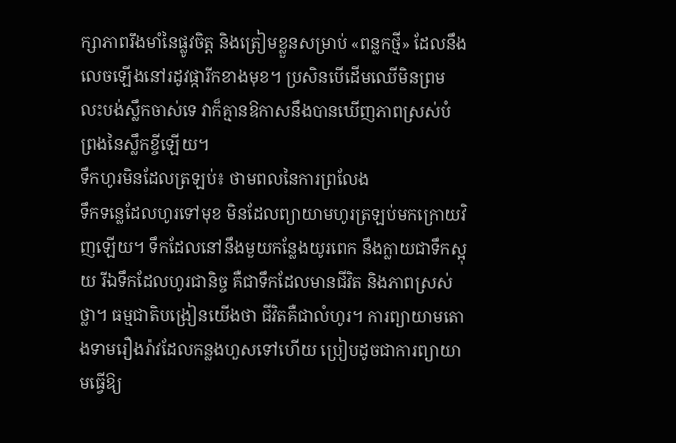ក្សាភាពរឹងមាំនៃផ្លូវចិត្ត និងត្រៀមខ្លួនសម្រាប់ «ពន្លកថ្មី» ដែលនឹងលេចឡើងនៅរដូវផ្ការីកខាងមុខ។ ប្រសិនបើដើមឈើមិនព្រមលះបង់ស្លឹកចាស់ទេ វាក៏គ្មានឱកាសនឹងបានឃើញភាពស្រស់បំព្រងនៃស្លឹកខ្ចីឡើយ។
ទឹកហូរមិនដែលត្រឡប់៖ ថាមពលនៃការព្រលែង
ទឹកទន្លេដែលហូរទៅមុខ មិនដែលព្យាយាមហូរត្រឡប់មកក្រោយវិញឡើយ។ ទឹកដែលនៅនឹងមួយកន្លែងយូរពេក នឹងក្លាយជាទឹកស្អុយ រីឯទឹកដែលហូរជានិច្ច គឺជាទឹកដែលមានជីវិត និងភាពស្រស់ថ្លា។ ធម្មជាតិបង្រៀនយើងថា ជីវិតគឺជាលំហូរ។ ការព្យាយាមតោងទាមរឿងរ៉ាវដែលកន្លងហួសទៅហើយ ប្រៀបដូចជាការព្យាយាមធ្វើឱ្យ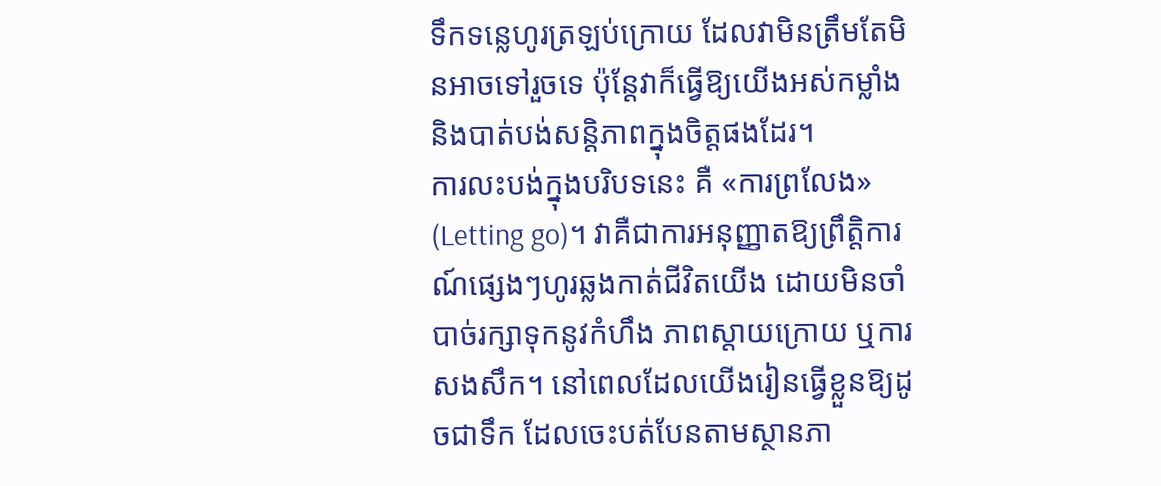ទឹកទន្លេហូរត្រឡប់ក្រោយ ដែលវាមិនត្រឹមតែមិនអាចទៅរួចទេ ប៉ុន្តែវាក៏ធ្វើឱ្យយើងអស់កម្លាំង និងបាត់បង់សន្តិភាពក្នុងចិត្តផងដែរ។
ការលះបង់ក្នុងបរិបទនេះ គឺ «ការព្រលែង» (Letting go)។ វាគឺជាការអនុញ្ញាតឱ្យព្រឹត្តិការណ៍ផ្សេងៗហូរឆ្លងកាត់ជីវិតយើង ដោយមិនចាំបាច់រក្សាទុកនូវកំហឹង ភាពស្តាយក្រោយ ឬការសងសឹក។ នៅពេលដែលយើងរៀនធ្វើខ្លួនឱ្យដូចជាទឹក ដែលចេះបត់បែនតាមស្ថានភា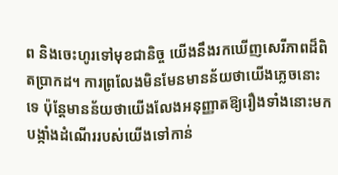ព និងចេះហូរទៅមុខជានិច្ច យើងនឹងរកឃើញសេរីភាពដ៏ពិតប្រាកដ។ ការព្រលែងមិនមែនមានន័យថាយើងភ្លេចនោះទេ ប៉ុន្តែមានន័យថាយើងលែងអនុញ្ញាតឱ្យរឿងទាំងនោះមកបង្កាំងដំណើររបស់យើងទៅកាន់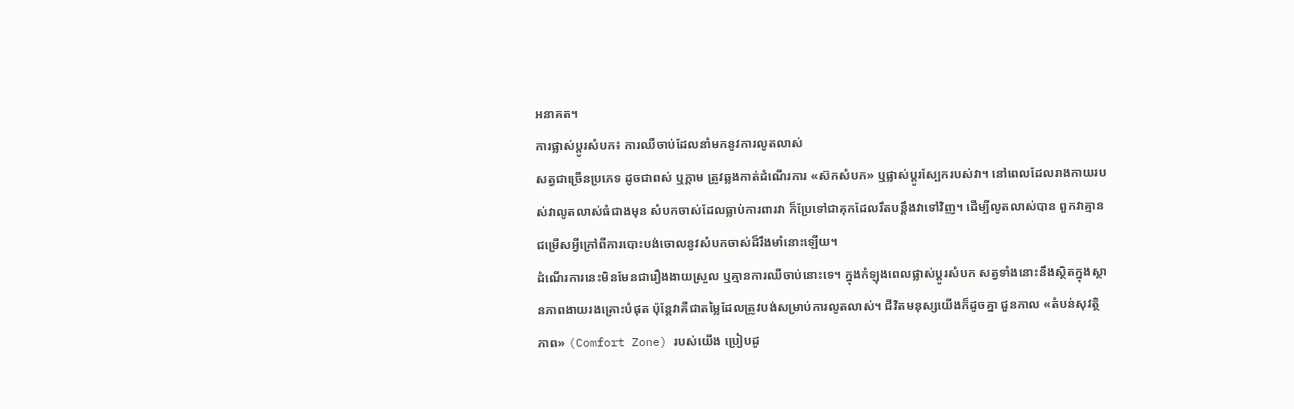អនាគត។
ការផ្លាស់ប្តូរសំបក៖ ការឈឺចាប់ដែលនាំមកនូវការលូតលាស់
សត្វជាច្រើនប្រភេទ ដូចជាពស់ ឬក្តាម ត្រូវឆ្លងកាត់ដំណើរការ «ស៊កសំបក» ឬផ្លាស់ប្តូរស្បែករបស់វា។ នៅពេលដែលរាងកាយរបស់វាលូតលាស់ធំជាងមុន សំបកចាស់ដែលធ្លាប់ការពារវា ក៏ប្រែទៅជាគុកដែលរឹតបន្តឹងវាទៅវិញ។ ដើម្បីលូតលាស់បាន ពួកវាគ្មានជម្រើសអ្វីក្រៅពីការបោះបង់ចោលនូវសំបកចាស់ដ៏រឹងមាំនោះឡើយ។
ដំណើរការនេះមិនមែនជារឿងងាយស្រួល ឬគ្មានការឈឺចាប់នោះទេ។ ក្នុងកំឡុងពេលផ្លាស់ប្តូរសំបក សត្វទាំងនោះនឹងស្ថិតក្នុងស្ថានភាពងាយរងគ្រោះបំផុត ប៉ុន្តែវាគឺជាតម្លៃដែលត្រូវបង់សម្រាប់ការលូតលាស់។ ជីវិតមនុស្សយើងក៏ដូចគ្នា ជួនកាល «តំបន់សុវត្ថិភាព» (Comfort Zone) របស់យើង ប្រៀបដូ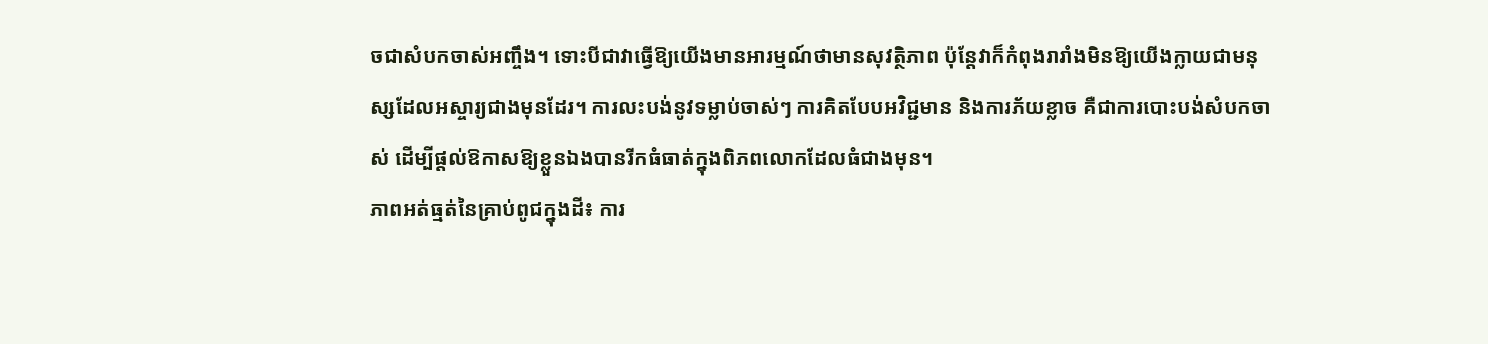ចជាសំបកចាស់អញ្ចឹង។ ទោះបីជាវាធ្វើឱ្យយើងមានអារម្មណ៍ថាមានសុវត្ថិភាព ប៉ុន្តែវាក៏កំពុងរារាំងមិនឱ្យយើងក្លាយជាមនុស្សដែលអស្ចារ្យជាងមុនដែរ។ ការលះបង់នូវទម្លាប់ចាស់ៗ ការគិតបែបអវិជ្ជមាន និងការភ័យខ្លាច គឺជាការបោះបង់សំបកចាស់ ដើម្បីផ្តល់ឱកាសឱ្យខ្លួនឯងបានរីកធំធាត់ក្នុងពិភពលោកដែលធំជាងមុន។
ភាពអត់ធ្មត់នៃគ្រាប់ពូជក្នុងដី៖ ការ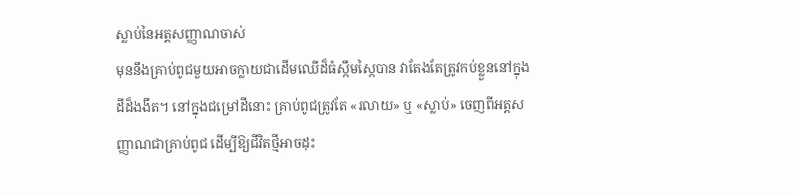ស្លាប់នៃអត្តសញ្ញាណចាស់
មុននឹងគ្រាប់ពូជមួយអាចក្លាយជាដើមឈើដ៏ធំស្កឹមស្កៃបាន វាតែងតែត្រូវកប់ខ្លួននៅក្នុងដីដ៏ងងឹត។ នៅក្នុងជម្រៅដីនោះ គ្រាប់ពូជត្រូវតែ «រលាយ» ឬ «ស្លាប់» ចេញពីអត្តសញ្ញាណជាគ្រាប់ពូជ ដើម្បីឱ្យជីវិតថ្មីអាចដុះ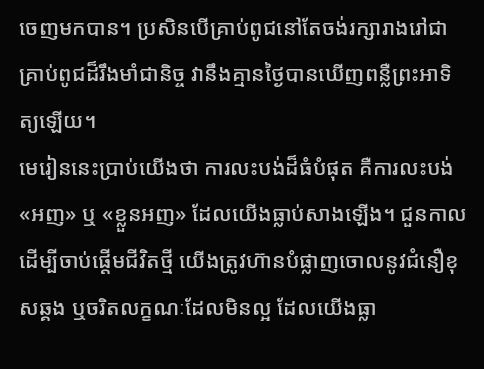ចេញមកបាន។ ប្រសិនបើគ្រាប់ពូជនៅតែចង់រក្សារាងរៅជាគ្រាប់ពូជដ៏រឹងមាំជានិច្ច វានឹងគ្មានថ្ងៃបានឃើញពន្លឺព្រះអាទិត្យឡើយ។
មេរៀននេះប្រាប់យើងថា ការលះបង់ដ៏ធំបំផុត គឺការលះបង់ «អញ» ឬ «ខ្លួនអញ» ដែលយើងធ្លាប់សាងឡើង។ ជួនកាល ដើម្បីចាប់ផ្តើមជីវិតថ្មី យើងត្រូវហ៊ានបំផ្លាញចោលនូវជំនឿខុសឆ្គង ឬចរិតលក្ខណៈដែលមិនល្អ ដែលយើងធ្លា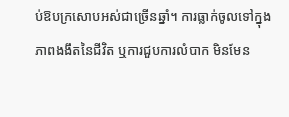ប់ឱបក្រសោបអស់ជាច្រើនឆ្នាំ។ ការធ្លាក់ចូលទៅក្នុងភាពងងឹតនៃជីវិត ឬការជួបការលំបាក មិនមែន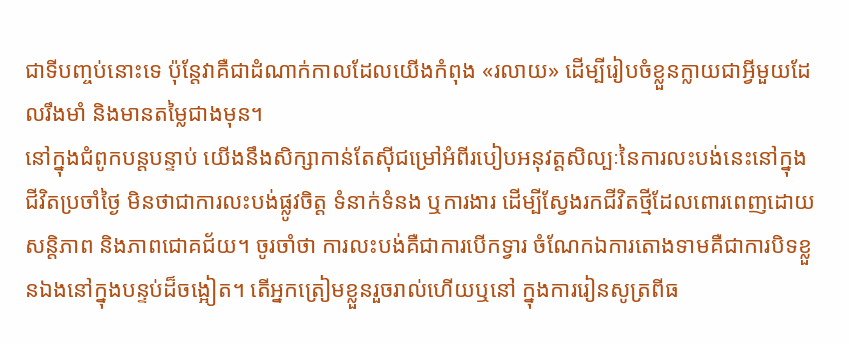ជាទីបញ្ចប់នោះទេ ប៉ុន្តែវាគឺជាដំណាក់កាលដែលយើងកំពុង «រលាយ» ដើម្បីរៀបចំខ្លួនក្លាយជាអ្វីមួយដែលរឹងមាំ និងមានតម្លៃជាងមុន។
នៅក្នុងជំពូកបន្តបន្ទាប់ យើងនឹងសិក្សាកាន់តែស៊ីជម្រៅអំពីរបៀបអនុវត្តសិល្បៈនៃការលះបង់នេះនៅក្នុងជីវិតប្រចាំថ្ងៃ មិនថាជាការលះបង់ផ្លូវចិត្ត ទំនាក់ទំនង ឬការងារ ដើម្បីស្វែងរកជីវិតថ្មីដែលពោរពេញដោយសន្តិភាព និងភាពជោគជ័យ។ ចូរចាំថា ការលះបង់គឺជាការបើកទ្វារ ចំណែកឯការតោងទាមគឺជាការបិទខ្លួនឯងនៅក្នុងបន្ទប់ដ៏ចង្អៀត។ តើអ្នកត្រៀមខ្លួនរួចរាល់ហើយឬនៅ ក្នុងការរៀនសូត្រពីធ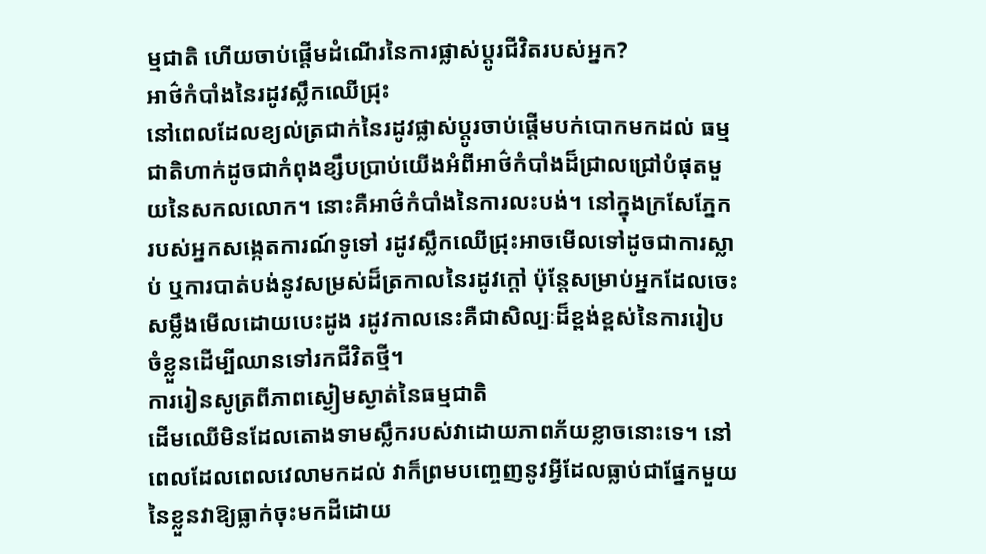ម្មជាតិ ហើយចាប់ផ្តើមដំណើរនៃការផ្លាស់ប្តូរជីវិតរបស់អ្នក?
អាថ៌កំបាំងនៃរដូវស្លឹកឈើជ្រុះ
នៅពេលដែលខ្យល់ត្រជាក់នៃរដូវផ្លាស់ប្តូរចាប់ផ្តើមបក់បោកមកដល់ ធម្មជាតិហាក់ដូចជាកំពុងខ្សឹបប្រាប់យើងអំពីអាថ៌កំបាំងដ៏ជ្រាលជ្រៅបំផុតមួយនៃសកលលោក។ នោះគឺអាថ៌កំបាំងនៃការលះបង់។ នៅក្នុងក្រសែភ្នែករបស់អ្នកសង្កេតការណ៍ទូទៅ រដូវស្លឹកឈើជ្រុះអាចមើលទៅដូចជាការស្លាប់ ឬការបាត់បង់នូវសម្រស់ដ៏ត្រកាលនៃរដូវក្ដៅ ប៉ុន្តែសម្រាប់អ្នកដែលចេះសម្លឹងមើលដោយបេះដូង រដូវកាលនេះគឺជាសិល្បៈដ៏ខ្ពង់ខ្ពស់នៃការរៀបចំខ្លួនដើម្បីឈានទៅរកជីវិតថ្មី។
ការរៀនសូត្រពីភាពស្ងៀមស្ងាត់នៃធម្មជាតិ
ដើមឈើមិនដែលតោងទាមស្លឹករបស់វាដោយភាពភ័យខ្លាចនោះទេ។ នៅពេលដែលពេលវេលាមកដល់ វាក៏ព្រមបញ្ចេញនូវអ្វីដែលធ្លាប់ជាផ្នែកមួយនៃខ្លួនវាឱ្យធ្លាក់ចុះមកដីដោយ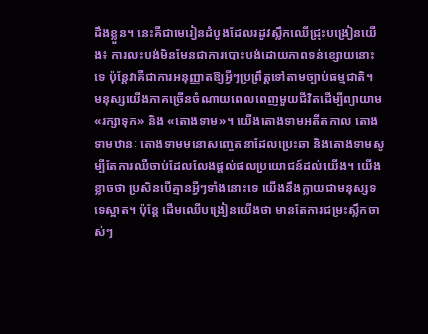ដឹងខ្លួន។ នេះគឺជាមេរៀនដំបូងដែលរដូវស្លឹកឈើជ្រុះបង្រៀនយើង៖ ការលះបង់មិនមែនជាការបោះបង់ដោយភាពទន់ខ្សោយនោះទេ ប៉ុន្តែវាគឺជាការអនុញ្ញាតឱ្យអ្វីៗប្រព្រឹត្តទៅតាមច្បាប់ធម្មជាតិ។
មនុស្សយើងភាគច្រើនចំណាយពេលពេញមួយជីវិតដើម្បីព្យាយាម «រក្សាទុក» និង «តោងទាម»។ យើងតោងទាមអតីតកាល តោងទាមឋានៈ តោងទាមមនោសញ្ចេតនាដែលប្រេះឆា និងតោងទាមសូម្បីតែការឈឺចាប់ដែលលែងផ្តល់ផលប្រយោជន៍ដល់យើង។ យើងខ្លាចថា ប្រសិនបើគ្មានអ្វីៗទាំងនោះទេ យើងនឹងក្លាយជាមនុស្សទទេស្អាត។ ប៉ុន្តែ ដើមឈើបង្រៀនយើងថា មានតែការជម្រះស្លឹកចាស់ៗ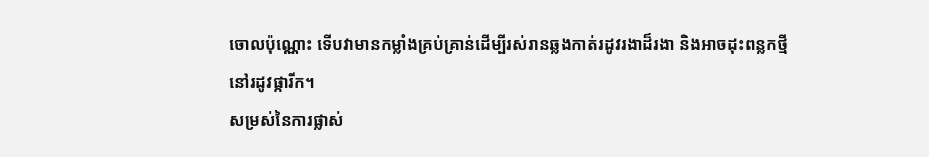ចោលប៉ុណ្ណោះ ទើបវាមានកម្លាំងគ្រប់គ្រាន់ដើម្បីរស់រានឆ្លងកាត់រដូវរងាដ៏រងា និងអាចដុះពន្លកថ្មីនៅរដូវផ្ការីក។
សម្រស់នៃការផ្លាស់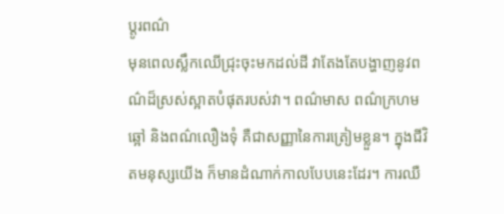ប្តូរពណ៌
មុនពេលស្លឹកឈើជ្រុះចុះមកដល់ដី វាតែងតែបង្ហាញនូវពណ៌ដ៏ស្រស់ស្អាតបំផុតរបស់វា។ ពណ៌មាស ពណ៌ក្រហមឆ្អៅ និងពណ៌លឿងទុំ គឺជាសញ្ញានៃការត្រៀមខ្លួន។ ក្នុងជីវិតមនុស្សយើង ក៏មានដំណាក់កាលបែបនេះដែរ។ ការឈឺ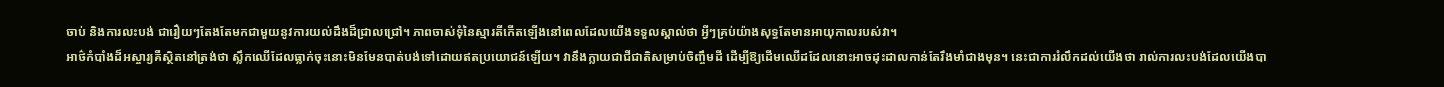ចាប់ និងការលះបង់ ជារឿយៗតែងតែមកជាមួយនូវការយល់ដឹងដ៏ជ្រាលជ្រៅ។ ភាពចាស់ទុំនៃស្មារតីកើតឡើងនៅពេលដែលយើងទទួលស្គាល់ថា អ្វីៗគ្រប់យ៉ាងសុទ្ធតែមានអាយុកាលរបស់វា។
អាថ៌កំបាំងដ៏អស្ចារ្យគឺស្ថិតនៅត្រង់ថា ស្លឹកឈើដែលធ្លាក់ចុះនោះមិនមែនបាត់បង់ទៅដោយឥតប្រយោជន៍ឡើយ។ វានឹងក្លាយជាជីជាតិសម្រាប់ចិញ្ចឹមដី ដើម្បីឱ្យដើមឈើដដែលនោះអាចដុះដាលកាន់តែរឹងមាំជាងមុន។ នេះជាការរំលឹកដល់យើងថា រាល់ការលះបង់ដែលយើងបា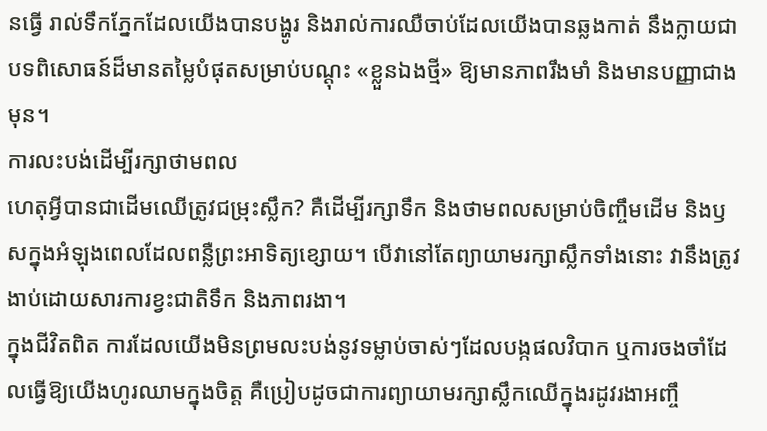នធ្វើ រាល់ទឹកភ្នែកដែលយើងបានបង្ហូរ និងរាល់ការឈឺចាប់ដែលយើងបានឆ្លងកាត់ នឹងក្លាយជាបទពិសោធន៍ដ៏មានតម្លៃបំផុតសម្រាប់បណ្ដុះ «ខ្លួនឯងថ្មី» ឱ្យមានភាពរឹងមាំ និងមានបញ្ញាជាងមុន។
ការលះបង់ដើម្បីរក្សាថាមពល
ហេតុអ្វីបានជាដើមឈើត្រូវជម្រុះស្លឹក? គឺដើម្បីរក្សាទឹក និងថាមពលសម្រាប់ចិញ្ចឹមដើម និងឫសក្នុងអំឡុងពេលដែលពន្លឺព្រះអាទិត្យខ្សោយ។ បើវានៅតែព្យាយាមរក្សាស្លឹកទាំងនោះ វានឹងត្រូវងាប់ដោយសារការខ្វះជាតិទឹក និងភាពរងា។
ក្នុងជីវិតពិត ការដែលយើងមិនព្រមលះបង់នូវទម្លាប់ចាស់ៗដែលបង្កផលវិបាក ឬការចងចាំដែលធ្វើឱ្យយើងហូរឈាមក្នុងចិត្ត គឺប្រៀបដូចជាការព្យាយាមរក្សាស្លឹកឈើក្នុងរដូវរងាអញ្ចឹ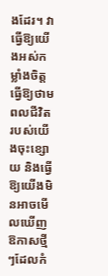ងដែរ។ វាធ្វើឱ្យយើងអស់កម្លាំងចិត្ត ធ្វើឱ្យថាមពលជីវិតរបស់យើងចុះខ្សោយ និងធ្វើឱ្យយើងមិនអាចមើលឃើញឱកាសថ្មីៗដែលកំ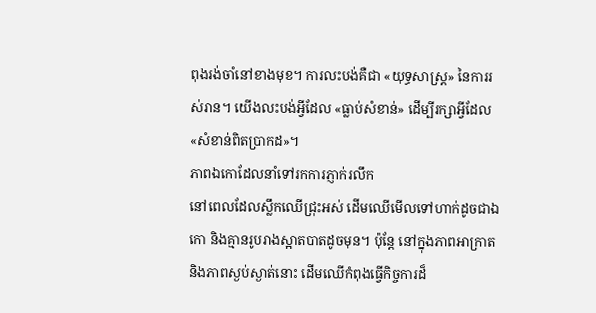ពុងរង់ចាំនៅខាងមុខ។ ការលះបង់គឺជា «យុទ្ធសាស្ត្រ» នៃការរស់រាន។ យើងលះបង់អ្វីដែល «ធ្លាប់សំខាន់» ដើម្បីរក្សាអ្វីដែល «សំខាន់ពិតប្រាកដ»។
ភាពឯកោដែលនាំទៅរកការភ្ញាក់រលឹក
នៅពេលដែលស្លឹកឈើជ្រុះអស់ ដើមឈើមើលទៅហាក់ដូចជាឯកោ និងគ្មានរូបរាងស្អាតបាតដូចមុន។ ប៉ុន្តែ នៅក្នុងភាពអាក្រាត និងភាពស្ងប់ស្ងាត់នោះ ដើមឈើកំពុងធ្វើកិច្ចការដ៏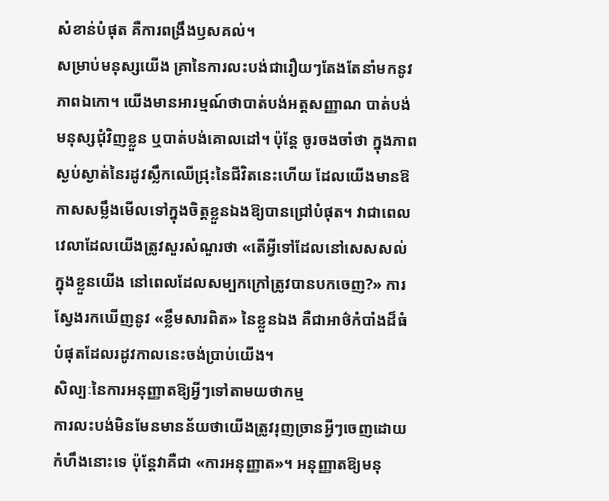សំខាន់បំផុត គឺការពង្រឹងឫសគល់។
សម្រាប់មនុស្សយើង គ្រានៃការលះបង់ជារឿយៗតែងតែនាំមកនូវភាពឯកោ។ យើងមានអារម្មណ៍ថាបាត់បង់អត្តសញ្ញាណ បាត់បង់មនុស្សជុំវិញខ្លួន ឬបាត់បង់គោលដៅ។ ប៉ុន្តែ ចូរចងចាំថា ក្នុងភាពស្ងប់ស្ងាត់នៃរដូវស្លឹកឈើជ្រុះនៃជីវិតនេះហើយ ដែលយើងមានឱកាសសម្លឹងមើលទៅក្នុងចិត្តខ្លួនឯងឱ្យបានជ្រៅបំផុត។ វាជាពេលវេលាដែលយើងត្រូវសួរសំណួរថា «តើអ្វីទៅដែលនៅសេសសល់ក្នុងខ្លួនយើង នៅពេលដែលសម្បកក្រៅត្រូវបានបកចេញ?» ការស្វែងរកឃើញនូវ «ខ្លឹមសារពិត» នៃខ្លួនឯង គឺជាអាថ៌កំបាំងដ៏ធំបំផុតដែលរដូវកាលនេះចង់ប្រាប់យើង។
សិល្បៈនៃការអនុញ្ញាតឱ្យអ្វីៗទៅតាមយថាកម្ម
ការលះបង់មិនមែនមានន័យថាយើងត្រូវរុញច្រានអ្វីៗចេញដោយកំហឹងនោះទេ ប៉ុន្តែវាគឺជា «ការអនុញ្ញាត»។ អនុញ្ញាតឱ្យមនុ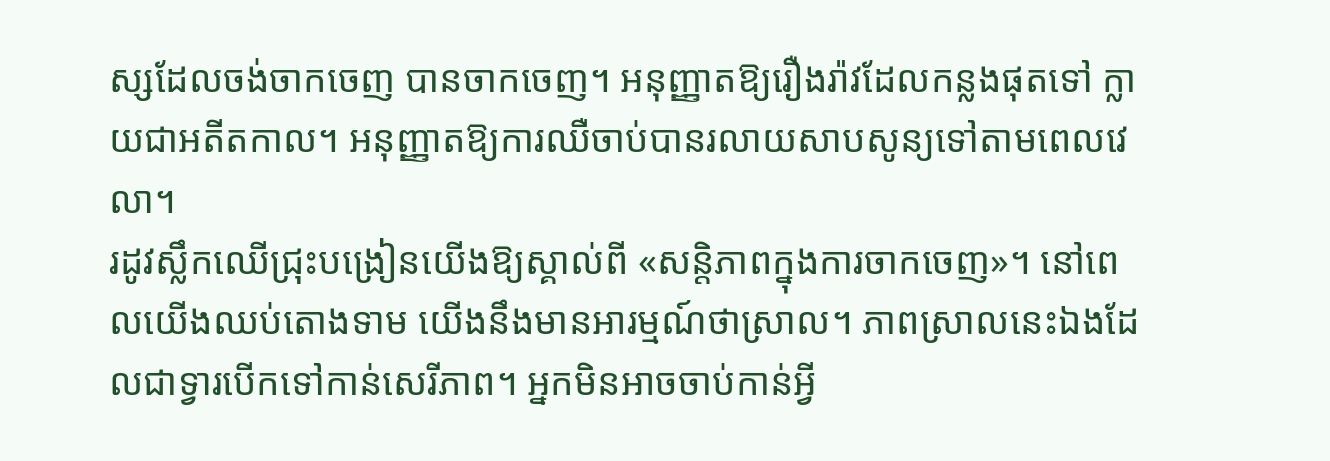ស្សដែលចង់ចាកចេញ បានចាកចេញ។ អនុញ្ញាតឱ្យរឿងរ៉ាវដែលកន្លងផុតទៅ ក្លាយជាអតីតកាល។ អនុញ្ញាតឱ្យការឈឺចាប់បានរលាយសាបសូន្យទៅតាមពេលវេលា។
រដូវស្លឹកឈើជ្រុះបង្រៀនយើងឱ្យស្គាល់ពី «សន្តិភាពក្នុងការចាកចេញ»។ នៅពេលយើងឈប់តោងទាម យើងនឹងមានអារម្មណ៍ថាស្រាល។ ភាពស្រាលនេះឯងដែលជាទ្វារបើកទៅកាន់សេរីភាព។ អ្នកមិនអាចចាប់កាន់អ្វី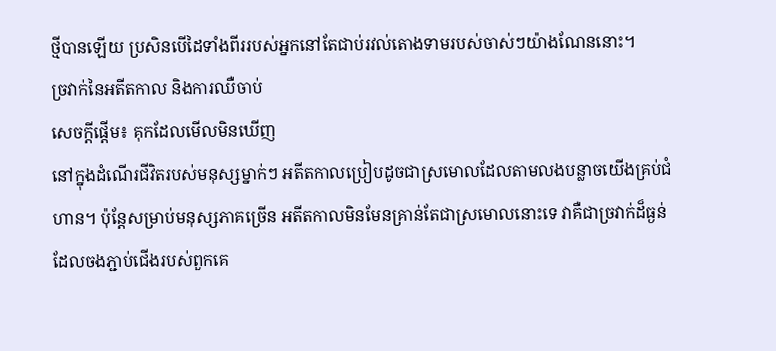ថ្មីបានឡើយ ប្រសិនបើដៃទាំងពីររបស់អ្នកនៅតែជាប់រវល់តោងទាមរបស់ចាស់ៗយ៉ាងណែននោះ។
ច្រវាក់នៃអតីតកាល និងការឈឺចាប់
សេចក្តីផ្ដើម៖ គុកដែលមើលមិនឃើញ
នៅក្នុងដំណើរជីវិតរបស់មនុស្សម្នាក់ៗ អតីតកាលប្រៀបដូចជាស្រមោលដែលតាមលងបន្លាចយើងគ្រប់ជំហាន។ ប៉ុន្តែសម្រាប់មនុស្សភាគច្រើន អតីតកាលមិនមែនគ្រាន់តែជាស្រមោលនោះទេ វាគឺជាច្រវាក់ដ៏ធ្ងន់ដែលចងភ្ជាប់ជើងរបស់ពួកគេ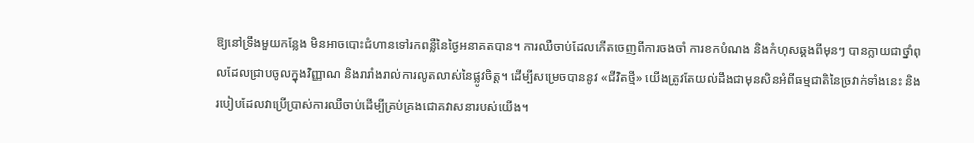ឱ្យនៅទ្រឹងមួយកន្លែង មិនអាចបោះជំហានទៅរកពន្លឺនៃថ្ងៃអនាគតបាន។ ការឈឺចាប់ដែលកើតចេញពីការចងចាំ ការខកបំណង និងកំហុសឆ្គងពីមុនៗ បានក្លាយជាថ្នាំពុលដែលជ្រាបចូលក្នុងវិញ្ញាណ និងរារាំងរាល់ការលូតលាស់នៃផ្លូវចិត្ត។ ដើម្បីសម្រេចបាននូវ «ជីវិតថ្មី» យើងត្រូវតែយល់ដឹងជាមុនសិនអំពីធម្មជាតិនៃច្រវាក់ទាំងនេះ និងរបៀបដែលវាប្រើប្រាស់ការឈឺចាប់ដើម្បីគ្រប់គ្រងជោគវាសនារបស់យើង។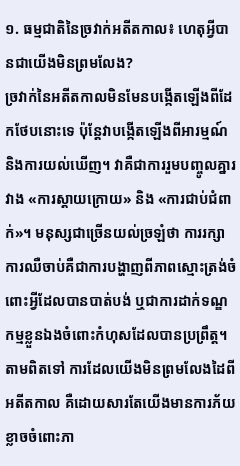១. ធម្មជាតិនៃច្រវាក់អតីតកាល៖ ហេតុអ្វីបានជាយើងមិនព្រមលែង?
ច្រវាក់នៃអតីតកាលមិនមែនបង្កើតឡើងពីដែកថែបនោះទេ ប៉ុន្តែវាបង្កើតឡើងពីអារម្មណ៍ និងការយល់ឃើញ។ វាគឺជាការរួមបញ្ចូលគ្នារវាង «ការស្ដាយក្រោយ» និង «ការជាប់ជំពាក់»។ មនុស្សជាច្រើនយល់ច្រឡំថា ការរក្សាការឈឺចាប់គឺជាការបង្ហាញពីភាពស្មោះត្រង់ចំពោះអ្វីដែលបានបាត់បង់ ឬជាការដាក់ទណ្ឌកម្មខ្លួនឯងចំពោះកំហុសដែលបានប្រព្រឹត្ត។
តាមពិតទៅ ការដែលយើងមិនព្រមលែងដៃពីអតីតកាល គឺដោយសារតែយើងមានការភ័យខ្លាចចំពោះភា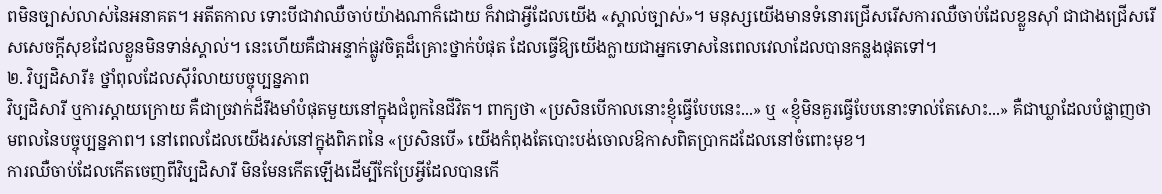ពមិនច្បាស់លាស់នៃអនាគត។ អតីតកាល ទោះបីជាវាឈឺចាប់យ៉ាងណាក៏ដោយ ក៏វាជាអ្វីដែលយើង «ស្គាល់ច្បាស់»។ មនុស្សយើងមានទំនោរជ្រើសរើសការឈឺចាប់ដែលខ្លួនស៊ាំ ជាជាងជ្រើសរើសសេចក្ដីសុខដែលខ្លួនមិនទាន់ស្គាល់។ នេះហើយគឺជាអន្ទាក់ផ្លូវចិត្តដ៏គ្រោះថ្នាក់បំផុត ដែលធ្វើឱ្យយើងក្លាយជាអ្នកទោសនៃពេលវេលាដែលបានកន្លងផុតទៅ។
២. វិប្បដិសារី៖ ថ្នាំពុលដែលស៊ីរំលាយបច្ចុប្បន្នភាព
វិប្បដិសារី ឬការស្ដាយក្រោយ គឺជាច្រវាក់ដ៏រឹងមាំបំផុតមួយនៅក្នុងជំពូកនៃជីវិត។ ពាក្យថា «ប្រសិនបើកាលនោះខ្ញុំធ្វើបែបនេះ...» ឬ «ខ្ញុំមិនគួរធ្វើបែបនោះទាល់តែសោះ...» គឺជាឃ្លាដែលបំផ្លាញថាមពលនៃបច្ចុប្បន្នភាព។ នៅពេលដែលយើងរស់នៅក្នុងពិភពនៃ «ប្រសិនបើ» យើងកំពុងតែបោះបង់ចោលឱកាសពិតប្រាកដដែលនៅចំពោះមុខ។
ការឈឺចាប់ដែលកើតចេញពីវិប្បដិសារី មិនមែនកើតឡើងដើម្បីកែប្រែអ្វីដែលបានកើ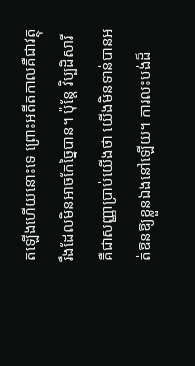តឡើងហើយនោះទេ ព្រោះអតីតកាលគឺជាវត្ថុរឹងដែលមិនអាចកែច្នៃបាន។ ប៉ុន្តែ វិប្បដិសារីគឺជាសញ្ញាប្រាប់យើងថា យើងមិនទាន់បានអត់ឱនឱ្យខ្លួនឯងនៅឡើយ។ ការលះបង់ដ៏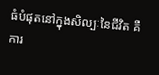ធំបំផុតនៅក្នុងសិល្បៈនៃជីវិត គឺការ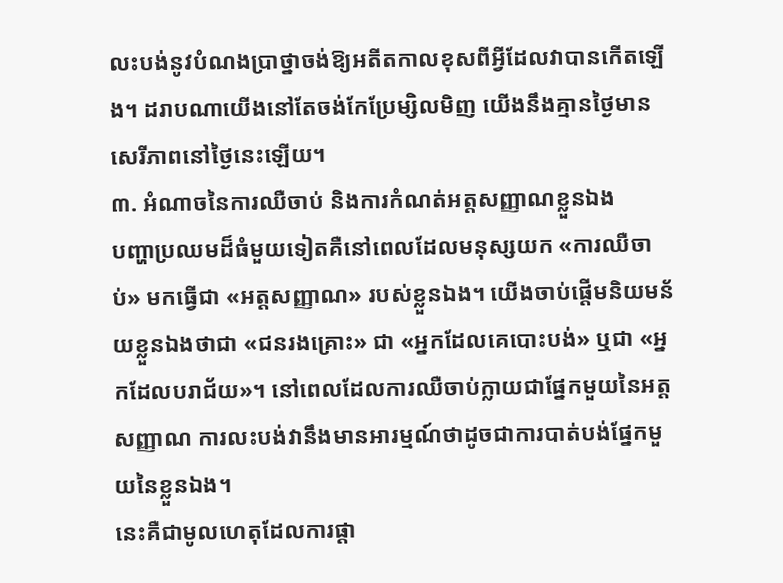លះបង់នូវបំណងប្រាថ្នាចង់ឱ្យអតីតកាលខុសពីអ្វីដែលវាបានកើតឡើង។ ដរាបណាយើងនៅតែចង់កែប្រែម្សិលមិញ យើងនឹងគ្មានថ្ងៃមានសេរីភាពនៅថ្ងៃនេះឡើយ។
៣. អំណាចនៃការឈឺចាប់ និងការកំណត់អត្តសញ្ញាណខ្លួនឯង
បញ្ហាប្រឈមដ៏ធំមួយទៀតគឺនៅពេលដែលមនុស្សយក «ការឈឺចាប់» មកធ្វើជា «អត្តសញ្ញាណ» របស់ខ្លួនឯង។ យើងចាប់ផ្ដើមនិយមន័យខ្លួនឯងថាជា «ជនរងគ្រោះ» ជា «អ្នកដែលគេបោះបង់» ឬជា «អ្នកដែលបរាជ័យ»។ នៅពេលដែលការឈឺចាប់ក្លាយជាផ្នែកមួយនៃអត្តសញ្ញាណ ការលះបង់វានឹងមានអារម្មណ៍ថាដូចជាការបាត់បង់ផ្នែកមួយនៃខ្លួនឯង។
នេះគឺជាមូលហេតុដែលការផ្ដា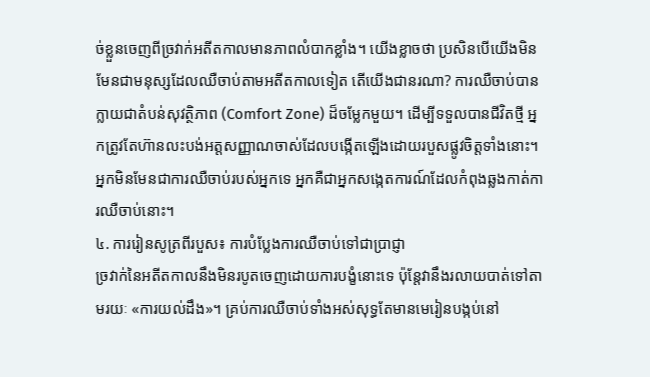ច់ខ្លួនចេញពីច្រវាក់អតីតកាលមានភាពលំបាកខ្លាំង។ យើងខ្លាចថា ប្រសិនបើយើងមិនមែនជាមនុស្សដែលឈឺចាប់តាមអតីតកាលទៀត តើយើងជានរណា? ការឈឺចាប់បានក្លាយជាតំបន់សុវត្ថិភាព (Comfort Zone) ដ៏ចម្លែកមួយ។ ដើម្បីទទួលបានជីវិតថ្មី អ្នកត្រូវតែហ៊ានលះបង់អត្តសញ្ញាណចាស់ដែលបង្កើតឡើងដោយរបួសផ្លូវចិត្តទាំងនោះ។ អ្នកមិនមែនជាការឈឺចាប់របស់អ្នកទេ អ្នកគឺជាអ្នកសង្កេតការណ៍ដែលកំពុងឆ្លងកាត់ការឈឺចាប់នោះ។
៤. ការរៀនសូត្រពីរបួស៖ ការបំប្លែងការឈឺចាប់ទៅជាប្រាជ្ញា
ច្រវាក់នៃអតីតកាលនឹងមិនរបូតចេញដោយការបង្ខំនោះទេ ប៉ុន្តែវានឹងរលាយបាត់ទៅតាមរយៈ «ការយល់ដឹង»។ គ្រប់ការឈឺចាប់ទាំងអស់សុទ្ធតែមានមេរៀនបង្កប់នៅ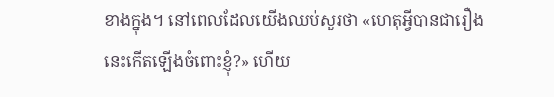ខាងក្នុង។ នៅពេលដែលយើងឈប់សួរថា «ហេតុអ្វីបានជារឿងនេះកើតឡើងចំពោះខ្ញុំ?» ហើយ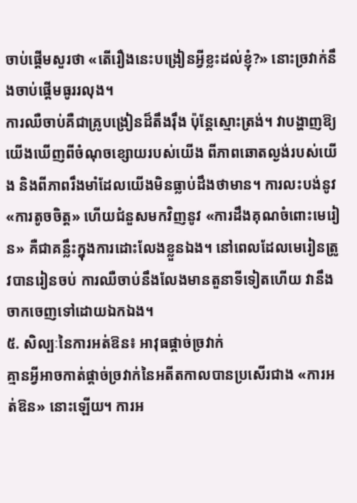ចាប់ផ្ដើមសួរថា «តើរឿងនេះបង្រៀនអ្វីខ្លះដល់ខ្ញុំ?» នោះច្រវាក់នឹងចាប់ផ្ដើមធូររលុង។
ការឈឺចាប់គឺជាគ្រូបង្រៀនដ៏តឹងរ៉ឹង ប៉ុន្តែស្មោះត្រង់។ វាបង្ហាញឱ្យយើងឃើញពីចំណុចខ្សោយរបស់យើង ពីភាពឆោតល្ងង់របស់យើង និងពីភាពរឹងមាំដែលយើងមិនធ្លាប់ដឹងថាមាន។ ការលះបង់នូវ «ការតូចចិត្ត» ហើយជំនួសមកវិញនូវ «ការដឹងគុណចំពោះមេរៀន» គឺជាគន្លឹះក្នុងការដោះលែងខ្លួនឯង។ នៅពេលដែលមេរៀនត្រូវបានរៀនចប់ ការឈឺចាប់នឹងលែងមានតួនាទីទៀតហើយ វានឹងចាកចេញទៅដោយឯកឯង។
៥. សិល្បៈនៃការអត់ឱន៖ អាវុធផ្ដាច់ច្រវាក់
គ្មានអ្វីអាចកាត់ផ្ដាច់ច្រវាក់នៃអតីតកាលបានប្រសើរជាង «ការអត់ឱន» នោះឡើយ។ ការអ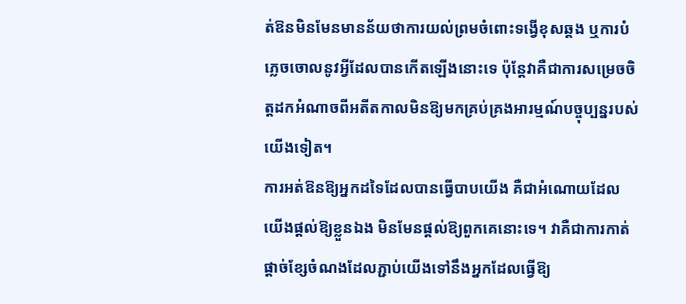ត់ឱនមិនមែនមានន័យថាការយល់ព្រមចំពោះទង្វើខុសឆ្គង ឬការបំភ្លេចចោលនូវអ្វីដែលបានកើតឡើងនោះទេ ប៉ុន្តែវាគឺជាការសម្រេចចិត្តដកអំណាចពីអតីតកាលមិនឱ្យមកគ្រប់គ្រងអារម្មណ៍បច្ចុប្បន្នរបស់យើងទៀត។
ការអត់ឱនឱ្យអ្នកដទៃដែលបានធ្វើបាបយើង គឺជាអំណោយដែលយើងផ្ដល់ឱ្យខ្លួនឯង មិនមែនផ្ដល់ឱ្យពួកគេនោះទេ។ វាគឺជាការកាត់ផ្ដាច់ខ្សែចំណងដែលភ្ជាប់យើងទៅនឹងអ្នកដែលធ្វើឱ្យ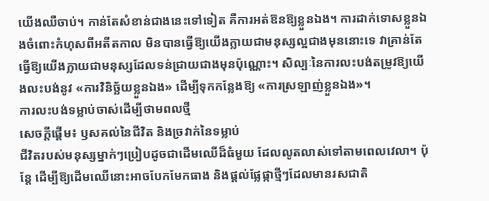យើងឈឺចាប់។ កាន់តែសំខាន់ជាងនេះទៅទៀត គឺការអត់ឱនឱ្យខ្លួនឯង។ ការដាក់ទោសខ្លួនឯងចំពោះកំហុសពីអតីតកាល មិនបានធ្វើឱ្យយើងក្លាយជាមនុស្សល្អជាងមុននោះទេ វាគ្រាន់តែធ្វើឱ្យយើងក្លាយជាមនុស្សដែលទន់ជ្រាយជាងមុនប៉ុណ្ណោះ។ សិល្បៈនៃការលះបង់តម្រូវឱ្យយើងលះបង់នូវ «ការវិនិច្ឆ័យខ្លួនឯង» ដើម្បីទុកកន្លែងឱ្យ «ការស្រឡាញ់ខ្លួនឯង»។
ការលះបង់ទម្លាប់ចាស់ដើម្បីថាមពលថ្មី
សេចក្តីផ្តើម៖ ឫសគល់នៃជីវិត និងច្រវាក់នៃទម្លាប់
ជីវិតរបស់មនុស្សម្នាក់ៗប្រៀបដូចជាដើមឈើដ៏ធំមួយ ដែលលូតលាស់ទៅតាមពេលវេលា។ ប៉ុន្តែ ដើម្បីឱ្យដើមឈើនោះអាចបែកមែកធាង និងផ្តល់ផ្លែផ្កាថ្មីៗដែលមានរសជាតិ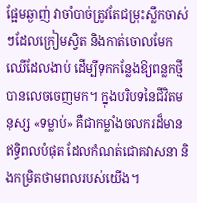ផ្អែមឆ្ងាញ់ វាចាំបាច់ត្រូវតែជម្រុះស្លឹកចាស់ៗដែលក្រៀមស្វិត និងកាត់ចោលមែកឈើដែលងាប់ ដើម្បីទុកកន្លែងឱ្យពន្លកថ្មីបានលេចចេញមក។ ក្នុងបរិបទនៃជីវិតមនុស្ស «ទម្លាប់» គឺជាកម្លាំងចលករដ៏មានឥទ្ធិពលបំផុត ដែលកំណត់ជោគវាសនា និងកម្រិតថាមពលរបស់យើង។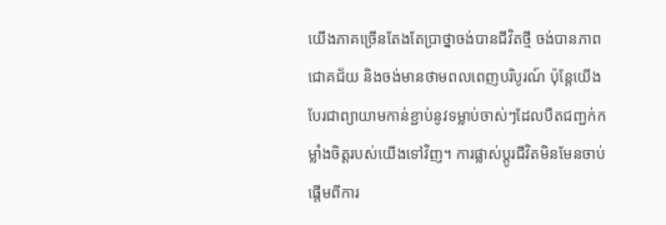យើងភាគច្រើនតែងតែប្រាថ្នាចង់បានជីវិតថ្មី ចង់បានភាពជោគជ័យ និងចង់មានថាមពលពេញបរិបូរណ៍ ប៉ុន្តែយើងបែរជាព្យាយាមកាន់ខ្ជាប់នូវទម្លាប់ចាស់ៗដែលបឺតជញ្ជក់កម្លាំងចិត្តរបស់យើងទៅវិញ។ ការផ្លាស់ប្តូរជីវិតមិនមែនចាប់ផ្តើមពីការ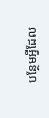បន្ថែមអ្វីដែល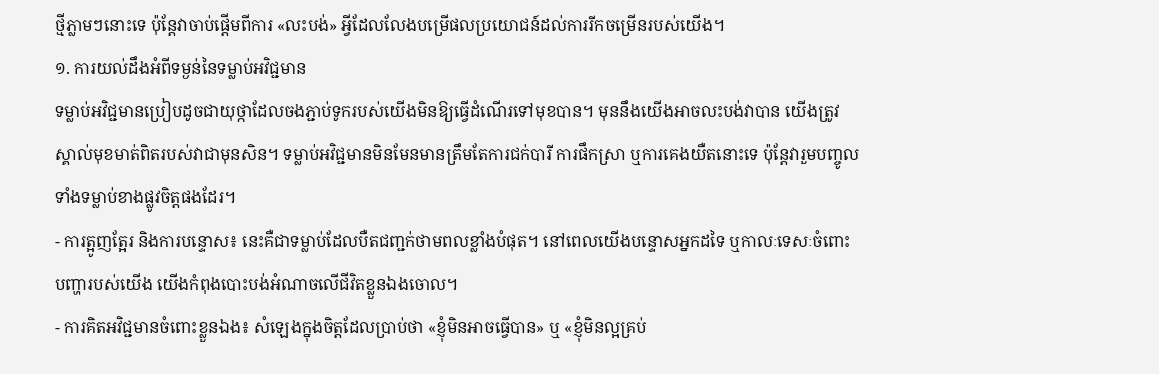ថ្មីភ្លាមៗនោះទេ ប៉ុន្តែវាចាប់ផ្តើមពីការ «លះបង់» អ្វីដែលលែងបម្រើផលប្រយោជន៍ដល់ការរីកចម្រើនរបស់យើង។
១. ការយល់ដឹងអំពីទម្ងន់នៃទម្លាប់អវិជ្ជមាន
ទម្លាប់អវិជ្ជមានប្រៀបដូចជាយុថ្កាដែលចងភ្ជាប់ទូករបស់យើងមិនឱ្យធ្វើដំណើរទៅមុខបាន។ មុននឹងយើងអាចលះបង់វាបាន យើងត្រូវស្គាល់មុខមាត់ពិតរបស់វាជាមុនសិន។ ទម្លាប់អវិជ្ជមានមិនមែនមានត្រឹមតែការជក់បារី ការផឹកស្រា ឬការគេងយឺតនោះទេ ប៉ុន្តែវារួមបញ្ចូលទាំងទម្លាប់ខាងផ្លូវចិត្តផងដែរ។
- ការត្អូញត្អែរ និងការបន្ទោស៖ នេះគឺជាទម្លាប់ដែលបឺតជញ្ជក់ថាមពលខ្លាំងបំផុត។ នៅពេលយើងបន្ទោសអ្នកដទៃ ឬកាលៈទេសៈចំពោះបញ្ហារបស់យើង យើងកំពុងបោះបង់អំណាចលើជីវិតខ្លួនឯងចោល។
- ការគិតអវិជ្ជមានចំពោះខ្លួនឯង៖ សំឡេងក្នុងចិត្តដែលប្រាប់ថា «ខ្ញុំមិនអាចធ្វើបាន» ឬ «ខ្ញុំមិនល្អគ្រប់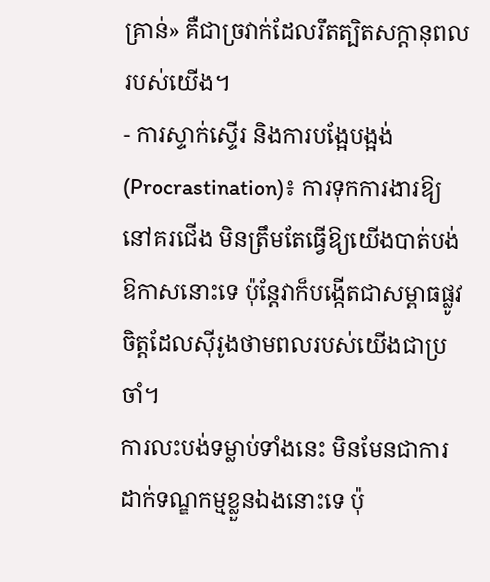គ្រាន់» គឺជាច្រវាក់ដែលរឹតត្បិតសក្តានុពលរបស់យើង។
- ការស្ទាក់ស្ទើរ និងការបង្អែបង្អង់ (Procrastination)៖ ការទុកការងារឱ្យនៅគរជើង មិនត្រឹមតែធ្វើឱ្យយើងបាត់បង់ឱកាសនោះទេ ប៉ុន្តែវាក៏បង្កើតជាសម្ពាធផ្លូវចិត្តដែលស៊ីរូងថាមពលរបស់យើងជាប្រចាំ។
ការលះបង់ទម្លាប់ទាំងនេះ មិនមែនជាការដាក់ទណ្ឌកម្មខ្លួនឯងនោះទេ ប៉ុ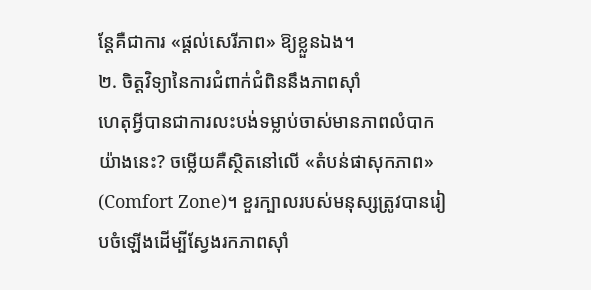ន្តែគឺជាការ «ផ្តល់សេរីភាព» ឱ្យខ្លួនឯង។
២. ចិត្តវិទ្យានៃការជំពាក់ជំពិននឹងភាពស៊ាំ
ហេតុអ្វីបានជាការលះបង់ទម្លាប់ចាស់មានភាពលំបាកយ៉ាងនេះ? ចម្លើយគឺស្ថិតនៅលើ «តំបន់ផាសុកភាព» (Comfort Zone)។ ខួរក្បាលរបស់មនុស្សត្រូវបានរៀបចំឡើងដើម្បីស្វែងរកភាពស៊ាំ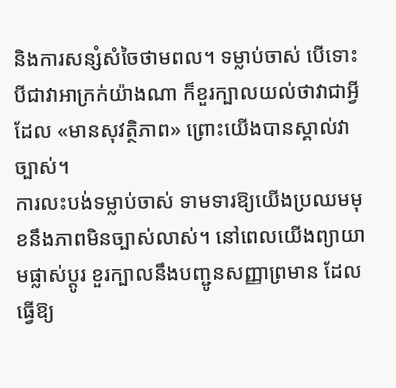និងការសន្សំសំចៃថាមពល។ ទម្លាប់ចាស់ បើទោះបីជាវាអាក្រក់យ៉ាងណា ក៏ខួរក្បាលយល់ថាវាជាអ្វីដែល «មានសុវត្ថិភាព» ព្រោះយើងបានស្គាល់វាច្បាស់។
ការលះបង់ទម្លាប់ចាស់ ទាមទារឱ្យយើងប្រឈមមុខនឹងភាពមិនច្បាស់លាស់។ នៅពេលយើងព្យាយាមផ្លាស់ប្តូរ ខួរក្បាលនឹងបញ្ជូនសញ្ញាព្រមាន ដែលធ្វើឱ្យ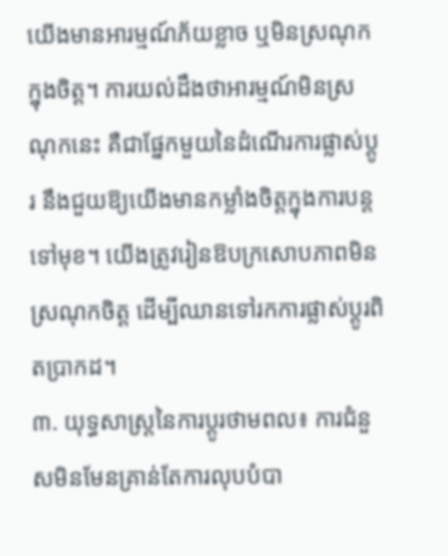យើងមានអារម្មណ៍ភ័យខ្លាច ឬមិនស្រណុកក្នុងចិត្ត។ ការយល់ដឹងថាអារម្មណ៍មិនស្រណុកនេះ គឺជាផ្នែកមួយនៃដំណើរការផ្លាស់ប្តូរ នឹងជួយឱ្យយើងមានកម្លាំងចិត្តក្នុងការបន្តទៅមុខ។ យើងត្រូវរៀនឱបក្រសោបភាពមិនស្រណុកចិត្ត ដើម្បីឈានទៅរកការផ្លាស់ប្តូរពិតប្រាកដ។
៣. យុទ្ធសាស្ត្រនៃការប្តូរថាមពល៖ ការជំនួសមិនមែនគ្រាន់តែការលុបបំបា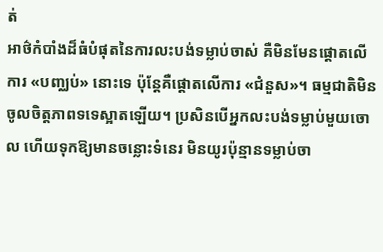ត់
អាថ៌កំបាំងដ៏ធំបំផុតនៃការលះបង់ទម្លាប់ចាស់ គឺមិនមែនផ្តោតលើការ «បញ្ឈប់» នោះទេ ប៉ុន្តែគឺផ្តោតលើការ «ជំនួស»។ ធម្មជាតិមិនចូលចិត្តភាពទទេស្អាតឡើយ។ ប្រសិនបើអ្នកលះបង់ទម្លាប់មួយចោល ហើយទុកឱ្យមានចន្លោះទំនេរ មិនយូរប៉ុន្មានទម្លាប់ចា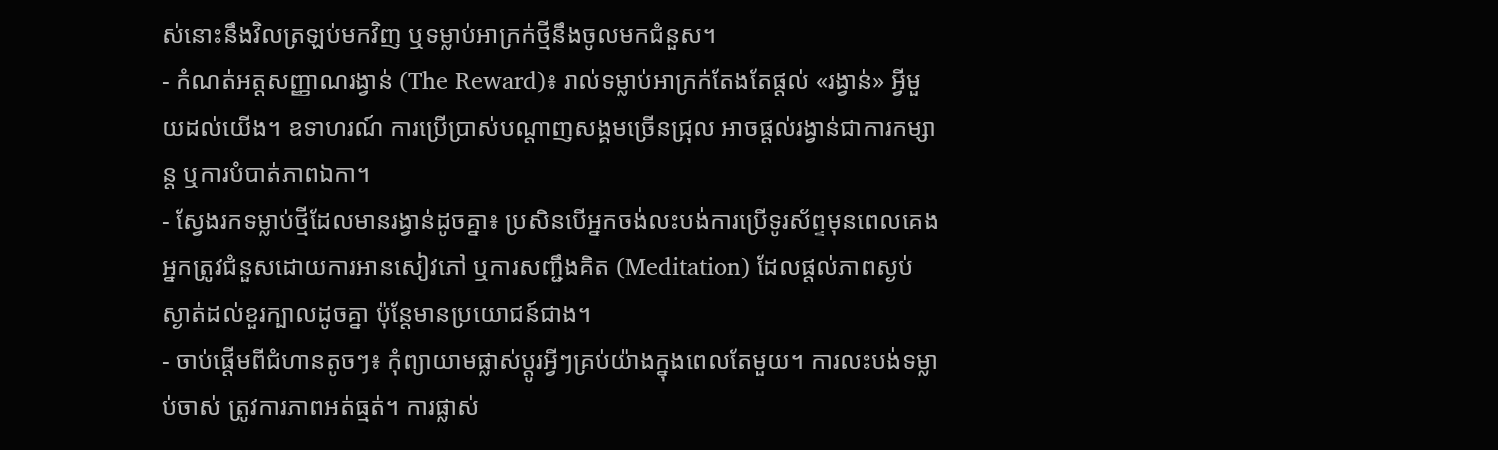ស់នោះនឹងវិលត្រឡប់មកវិញ ឬទម្លាប់អាក្រក់ថ្មីនឹងចូលមកជំនួស។
- កំណត់អត្តសញ្ញាណរង្វាន់ (The Reward)៖ រាល់ទម្លាប់អាក្រក់តែងតែផ្តល់ «រង្វាន់» អ្វីមួយដល់យើង។ ឧទាហរណ៍ ការប្រើប្រាស់បណ្តាញសង្គមច្រើនជ្រុល អាចផ្តល់រង្វាន់ជាការកម្សាន្ត ឬការបំបាត់ភាពឯកា។
- ស្វែងរកទម្លាប់ថ្មីដែលមានរង្វាន់ដូចគ្នា៖ ប្រសិនបើអ្នកចង់លះបង់ការប្រើទូរស័ព្ទមុនពេលគេង អ្នកត្រូវជំនួសដោយការអានសៀវភៅ ឬការសញ្ជឹងគិត (Meditation) ដែលផ្តល់ភាពស្ងប់ស្ងាត់ដល់ខួរក្បាលដូចគ្នា ប៉ុន្តែមានប្រយោជន៍ជាង។
- ចាប់ផ្តើមពីជំហានតូចៗ៖ កុំព្យាយាមផ្លាស់ប្តូរអ្វីៗគ្រប់យ៉ាងក្នុងពេលតែមួយ។ ការលះបង់ទម្លាប់ចាស់ ត្រូវការភាពអត់ធ្មត់។ ការផ្លាស់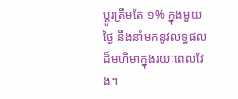ប្តូរត្រឹមតែ ១% ក្នុងមួយថ្ងៃ នឹងនាំមកនូវលទ្ធផលដ៏មហិមាក្នុងរយៈពេលវែង។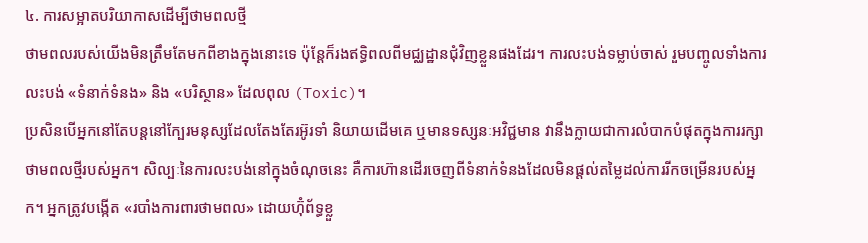៤. ការសម្អាតបរិយាកាសដើម្បីថាមពលថ្មី
ថាមពលរបស់យើងមិនត្រឹមតែមកពីខាងក្នុងនោះទេ ប៉ុន្តែក៏រងឥទ្ធិពលពីមជ្ឈដ្ឋានជុំវិញខ្លួនផងដែរ។ ការលះបង់ទម្លាប់ចាស់ រួមបញ្ចូលទាំងការលះបង់ «ទំនាក់ទំនង» និង «បរិស្ថាន» ដែលពុល (Toxic)។
ប្រសិនបើអ្នកនៅតែបន្តនៅក្បែរមនុស្សដែលតែងតែរអ៊ូរទាំ និយាយដើមគេ ឬមានទស្សនៈអវិជ្ជមាន វានឹងក្លាយជាការលំបាកបំផុតក្នុងការរក្សាថាមពលថ្មីរបស់អ្នក។ សិល្បៈនៃការលះបង់នៅក្នុងចំណុចនេះ គឺការហ៊ានដើរចេញពីទំនាក់ទំនងដែលមិនផ្តល់តម្លៃដល់ការរីកចម្រើនរបស់អ្នក។ អ្នកត្រូវបង្កើត «របាំងការពារថាមពល» ដោយហ៊ុំព័ទ្ធខ្លួ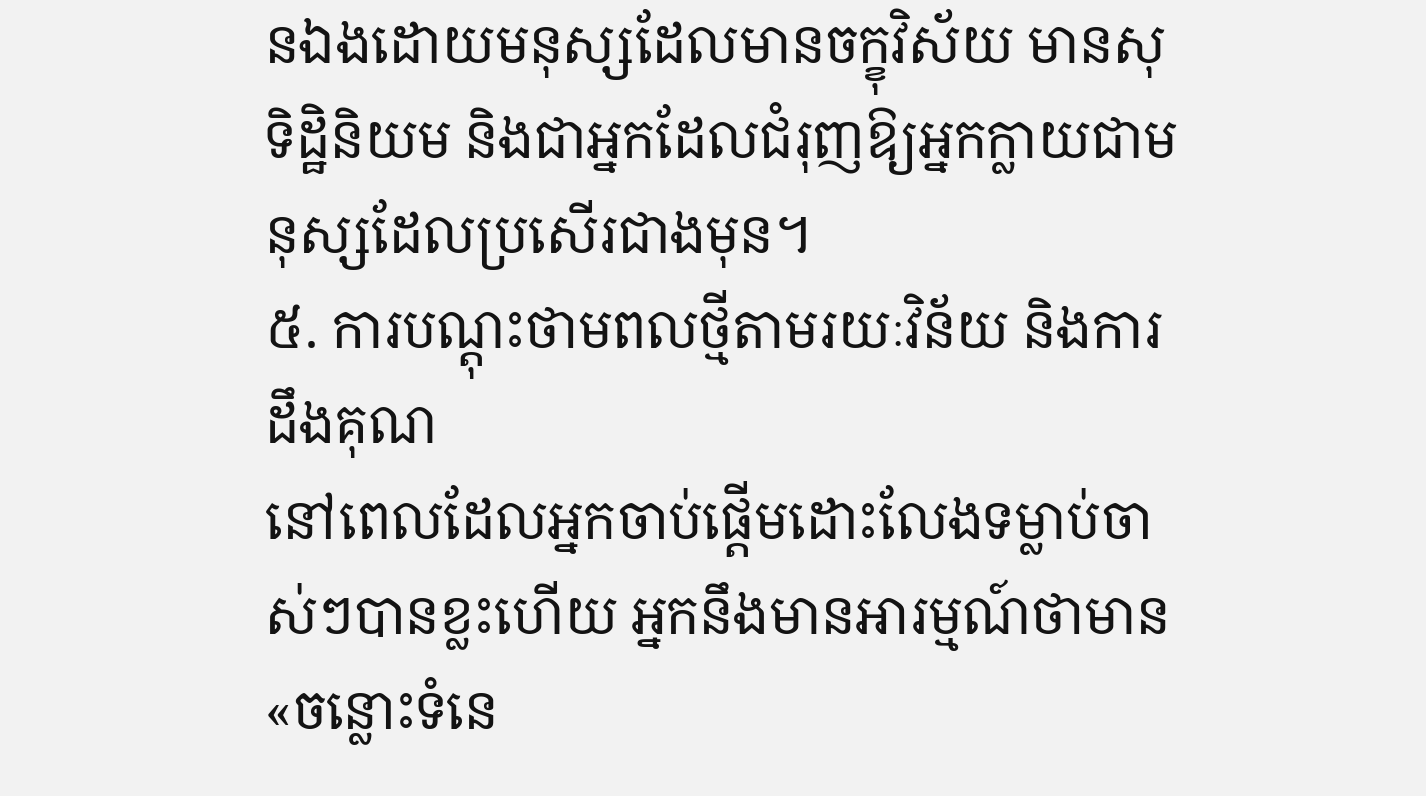នឯងដោយមនុស្សដែលមានចក្ខុវិស័យ មានសុទិដ្ឋិនិយម និងជាអ្នកដែលជំរុញឱ្យអ្នកក្លាយជាមនុស្សដែលប្រសើរជាងមុន។
៥. ការបណ្តុះថាមពលថ្មីតាមរយៈវិន័យ និងការដឹងគុណ
នៅពេលដែលអ្នកចាប់ផ្តើមដោះលែងទម្លាប់ចាស់ៗបានខ្លះហើយ អ្នកនឹងមានអារម្មណ៍ថាមាន «ចន្លោះទំនេ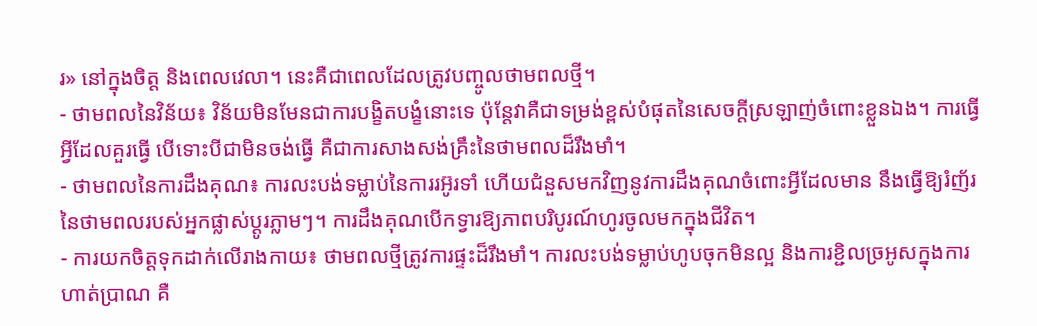រ» នៅក្នុងចិត្ត និងពេលវេលា។ នេះគឺជាពេលដែលត្រូវបញ្ចូលថាមពលថ្មី។
- ថាមពលនៃវិន័យ៖ វិន័យមិនមែនជាការបង្ខិតបង្ខំនោះទេ ប៉ុន្តែវាគឺជាទម្រង់ខ្ពស់បំផុតនៃសេចក្តីស្រឡាញ់ចំពោះខ្លួនឯង។ ការធ្វើអ្វីដែលគួរធ្វើ បើទោះបីជាមិនចង់ធ្វើ គឺជាការសាងសង់គ្រឹះនៃថាមពលដ៏រឹងមាំ។
- ថាមពលនៃការដឹងគុណ៖ ការលះបង់ទម្លាប់នៃការរអ៊ូរទាំ ហើយជំនួសមកវិញនូវការដឹងគុណចំពោះអ្វីដែលមាន នឹងធ្វើឱ្យរំញ័រនៃថាមពលរបស់អ្នកផ្លាស់ប្តូរភ្លាមៗ។ ការដឹងគុណបើកទ្វារឱ្យភាពបរិបូរណ៍ហូរចូលមកក្នុងជីវិត។
- ការយកចិត្តទុកដាក់លើរាងកាយ៖ ថាមពលថ្មីត្រូវការផ្ទះដ៏រឹងមាំ។ ការលះបង់ទម្លាប់ហូបចុកមិនល្អ និងការខ្ជិលច្រអូសក្នុងការហាត់ប្រាណ គឺ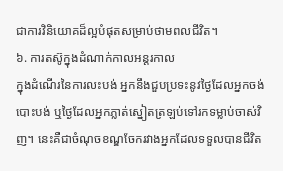ជាការវិនិយោគដ៏ល្អបំផុតសម្រាប់ថាមពលជីវិត។
៦. ការតស៊ូក្នុងដំណាក់កាលអន្តរកាល
ក្នុងដំណើរនៃការលះបង់ អ្នកនឹងជួបប្រទះនូវថ្ងៃដែលអ្នកចង់បោះបង់ ឬថ្ងៃដែលអ្នកភ្លាត់ស្នៀតត្រឡប់ទៅរកទម្លាប់ចាស់វិញ។ នេះគឺជាចំណុចខណ្ឌចែករវាងអ្នកដែលទទួលបានជីវិត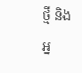ថ្មី និងអ្ន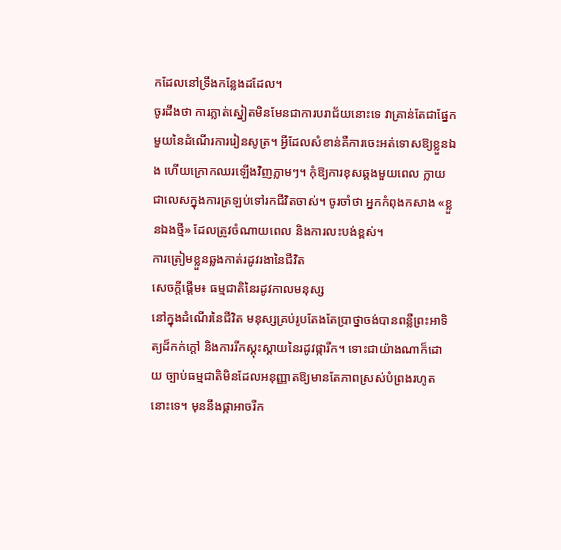កដែលនៅទ្រឹងកន្លែងដដែល។
ចូរដឹងថា ការភ្លាត់ស្នៀតមិនមែនជាការបរាជ័យនោះទេ វាគ្រាន់តែជាផ្នែកមួយនៃដំណើរការរៀនសូត្រ។ អ្វីដែលសំខាន់គឺការចេះអត់ទោសឱ្យខ្លួនឯង ហើយក្រោកឈរឡើងវិញភ្លាមៗ។ កុំឱ្យការខុសឆ្គងមួយពេល ក្លាយជាលេសក្នុងការត្រឡប់ទៅរកជីវិតចាស់។ ចូរចាំថា អ្នកកំពុងកសាង «ខ្លួនឯងថ្មី» ដែលត្រូវចំណាយពេល និងការលះបង់ខ្ពស់។
ការត្រៀមខ្លួនឆ្លងកាត់រដូវរងានៃជីវិត
សេចក្តីផ្តើម៖ ធម្មជាតិនៃរដូវកាលមនុស្ស
នៅក្នុងដំណើរនៃជីវិត មនុស្សគ្រប់រូបតែងតែប្រាថ្នាចង់បានពន្លឺព្រះអាទិត្យដ៏កក់ក្តៅ និងការរីកស្គុះស្គាយនៃរដូវផ្ការីក។ ទោះជាយ៉ាងណាក៏ដោយ ច្បាប់ធម្មជាតិមិនដែលអនុញ្ញាតឱ្យមានតែភាពស្រស់បំព្រងរហូតនោះទេ។ មុននឹងផ្កាអាចរីក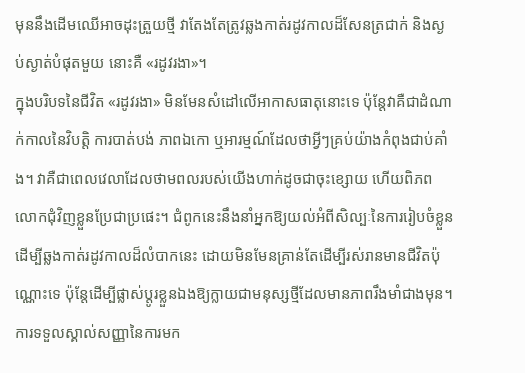មុននឹងដើមឈើអាចដុះត្រួយថ្មី វាតែងតែត្រូវឆ្លងកាត់រដូវកាលដ៏សែនត្រជាក់ និងស្ងប់ស្ងាត់បំផុតមួយ នោះគឺ «រដូវរងា»។
ក្នុងបរិបទនៃជីវិត «រដូវរងា» មិនមែនសំដៅលើអាកាសធាតុនោះទេ ប៉ុន្តែវាគឺជាដំណាក់កាលនៃវិបត្តិ ការបាត់បង់ ភាពឯកោ ឬអារម្មណ៍ដែលថាអ្វីៗគ្រប់យ៉ាងកំពុងជាប់គាំង។ វាគឺជាពេលវេលាដែលថាមពលរបស់យើងហាក់ដូចជាចុះខ្សោយ ហើយពិភពលោកជុំវិញខ្លួនប្រែជាប្រផេះ។ ជំពូកនេះនឹងនាំអ្នកឱ្យយល់អំពីសិល្បៈនៃការរៀបចំខ្លួន ដើម្បីឆ្លងកាត់រដូវកាលដ៏លំបាកនេះ ដោយមិនមែនគ្រាន់តែដើម្បីរស់រានមានជីវិតប៉ុណ្ណោះទេ ប៉ុន្តែដើម្បីផ្លាស់ប្តូរខ្លួនឯងឱ្យក្លាយជាមនុស្សថ្មីដែលមានភាពរឹងមាំជាងមុន។
ការទទួលស្គាល់សញ្ញានៃការមក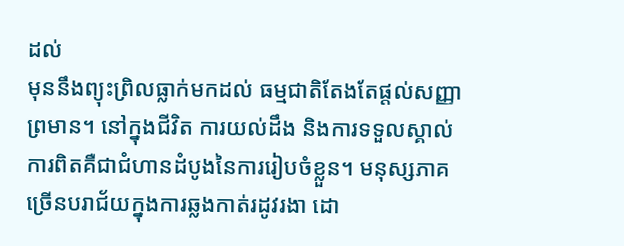ដល់
មុននឹងព្យុះព្រិលធ្លាក់មកដល់ ធម្មជាតិតែងតែផ្តល់សញ្ញាព្រមាន។ នៅក្នុងជីវិត ការយល់ដឹង និងការទទួលស្គាល់ការពិតគឺជាជំហានដំបូងនៃការរៀបចំខ្លួន។ មនុស្សភាគច្រើនបរាជ័យក្នុងការឆ្លងកាត់រដូវរងា ដោ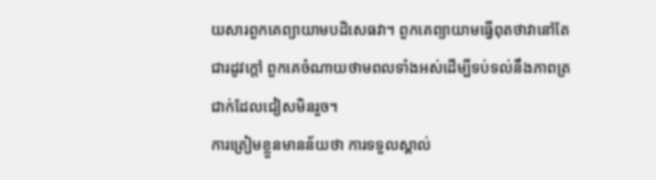យសារពួកគេព្យាយាមបដិសេធវា។ ពួកគេព្យាយាមធ្វើពុតថាវានៅតែជារដូវក្តៅ ពួកគេចំណាយថាមពលទាំងអស់ដើម្បីទប់ទល់នឹងភាពត្រជាក់ដែលជៀសមិនរួច។
ការត្រៀមខ្លួនមានន័យថា ការទទួលស្គាល់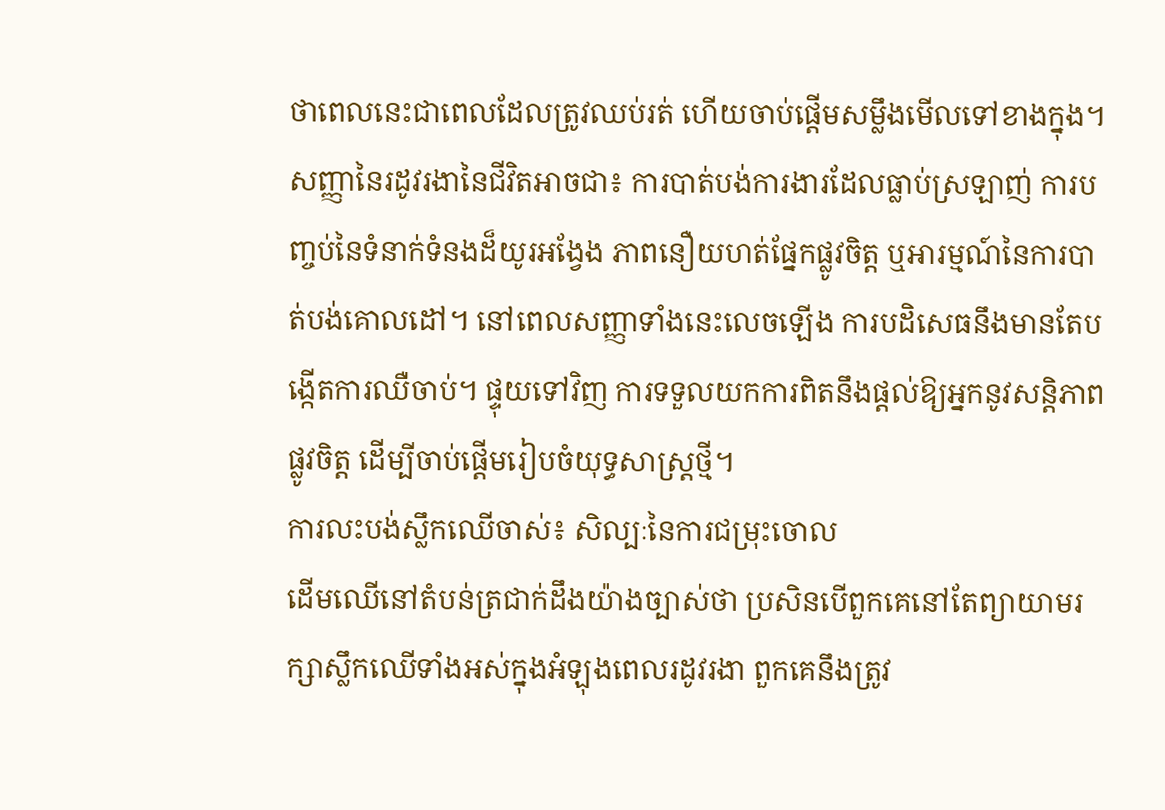ថាពេលនេះជាពេលដែលត្រូវឈប់រត់ ហើយចាប់ផ្តើមសម្លឹងមើលទៅខាងក្នុង។ សញ្ញានៃរដូវរងានៃជីវិតអាចជា៖ ការបាត់បង់ការងារដែលធ្លាប់ស្រឡាញ់ ការបញ្ចប់នៃទំនាក់ទំនងដ៏យូរអង្វែង ភាពនឿយហត់ផ្នែកផ្លូវចិត្ត ឬអារម្មណ៍នៃការបាត់បង់គោលដៅ។ នៅពេលសញ្ញាទាំងនេះលេចឡើង ការបដិសេធនឹងមានតែបង្កើតការឈឺចាប់។ ផ្ទុយទៅវិញ ការទទួលយកការពិតនឹងផ្តល់ឱ្យអ្នកនូវសន្តិភាពផ្លូវចិត្ត ដើម្បីចាប់ផ្តើមរៀបចំយុទ្ធសាស្ត្រថ្មី។
ការលះបង់ស្លឹកឈើចាស់៖ សិល្បៈនៃការជម្រុះចោល
ដើមឈើនៅតំបន់ត្រជាក់ដឹងយ៉ាងច្បាស់ថា ប្រសិនបើពួកគេនៅតែព្យាយាមរក្សាស្លឹកឈើទាំងអស់ក្នុងអំឡុងពេលរដូវរងា ពួកគេនឹងត្រូវ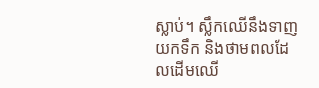ស្លាប់។ ស្លឹកឈើនឹងទាញយកទឹក និងថាមពលដែលដើមឈើ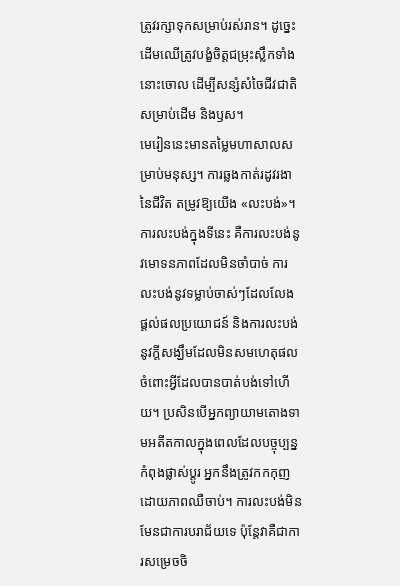ត្រូវរក្សាទុកសម្រាប់រស់រាន។ ដូច្នេះ ដើមឈើត្រូវបង្ខំចិត្តជម្រុះស្លឹកទាំងនោះចោល ដើម្បីសន្សំសំចៃជីវជាតិសម្រាប់ដើម និងឫស។
មេរៀននេះមានតម្លៃមហាសាលសម្រាប់មនុស្ស។ ការឆ្លងកាត់រដូវរងានៃជីវិត តម្រូវឱ្យយើង «លះបង់»។ ការលះបង់ក្នុងទីនេះ គឺការលះបង់នូវមោទនភាពដែលមិនចាំបាច់ ការលះបង់នូវទម្លាប់ចាស់ៗដែលលែងផ្តល់ផលប្រយោជន៍ និងការលះបង់នូវក្តីសង្ឃឹមដែលមិនសមហេតុផលចំពោះអ្វីដែលបានបាត់បង់ទៅហើយ។ ប្រសិនបើអ្នកព្យាយាមតោងទាមអតីតកាលក្នុងពេលដែលបច្ចុប្បន្នកំពុងផ្លាស់ប្តូរ អ្នកនឹងត្រូវកកកុញដោយភាពឈឺចាប់។ ការលះបង់មិនមែនជាការបរាជ័យទេ ប៉ុន្តែវាគឺជាការសម្រេចចិ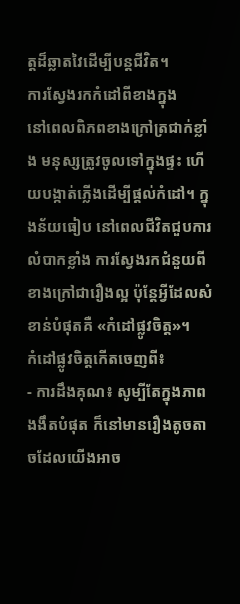ត្តដ៏ឆ្លាតវៃដើម្បីបន្តជីវិត។
ការស្វែងរកកំដៅពីខាងក្នុង
នៅពេលពិភពខាងក្រៅត្រជាក់ខ្លាំង មនុស្សត្រូវចូលទៅក្នុងផ្ទះ ហើយបង្កាត់ភ្លើងដើម្បីផ្តល់កំដៅ។ ក្នុងន័យធៀប នៅពេលជីវិតជួបការលំបាកខ្លាំង ការស្វែងរកជំនួយពីខាងក្រៅជារឿងល្អ ប៉ុន្តែអ្វីដែលសំខាន់បំផុតគឺ «កំដៅផ្លូវចិត្ត»។
កំដៅផ្លូវចិត្តកើតចេញពី៖
- ការដឹងគុណ៖ សូម្បីតែក្នុងភាពងងឹតបំផុត ក៏នៅមានរឿងតូចតាចដែលយើងអាច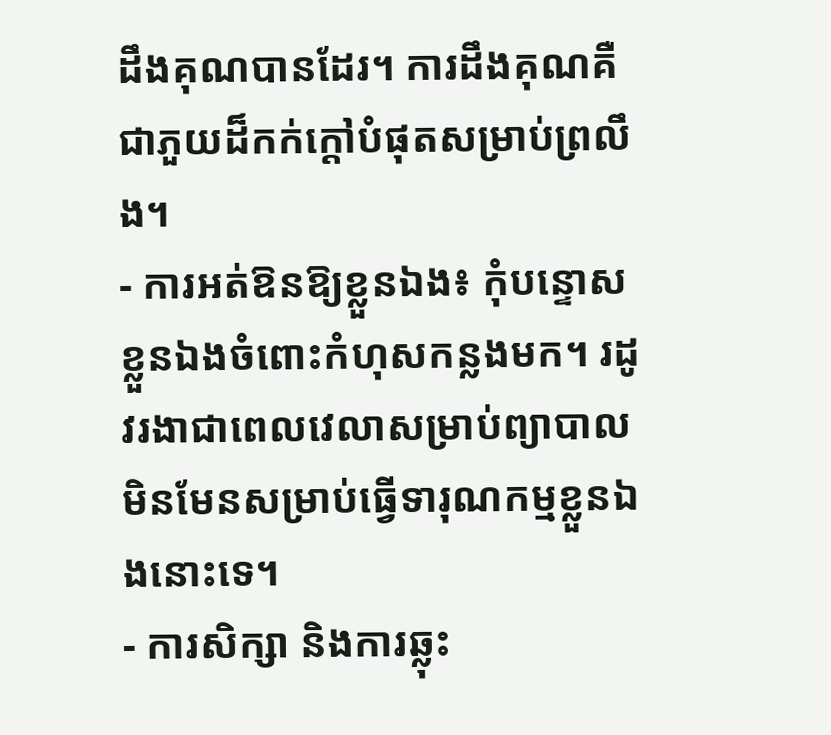ដឹងគុណបានដែរ។ ការដឹងគុណគឺជាភួយដ៏កក់ក្តៅបំផុតសម្រាប់ព្រលឹង។
- ការអត់ឱនឱ្យខ្លួនឯង៖ កុំបន្ទោសខ្លួនឯងចំពោះកំហុសកន្លងមក។ រដូវរងាជាពេលវេលាសម្រាប់ព្យាបាល មិនមែនសម្រាប់ធ្វើទារុណកម្មខ្លួនឯងនោះទេ។
- ការសិក្សា និងការឆ្លុះ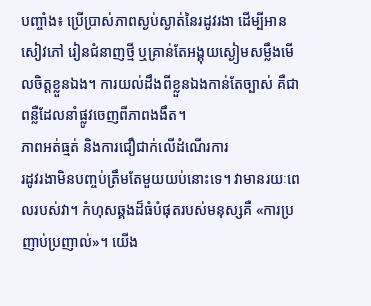បញ្ចាំង៖ ប្រើប្រាស់ភាពស្ងប់ស្ងាត់នៃរដូវរងា ដើម្បីអានសៀវភៅ រៀនជំនាញថ្មី ឬគ្រាន់តែអង្គុយស្ងៀមសម្លឹងមើលចិត្តខ្លួនឯង។ ការយល់ដឹងពីខ្លួនឯងកាន់តែច្បាស់ គឺជាពន្លឺដែលនាំផ្លូវចេញពីភាពងងឹត។
ភាពអត់ធ្មត់ និងការជឿជាក់លើដំណើរការ
រដូវរងាមិនបញ្ចប់ត្រឹមតែមួយយប់នោះទេ។ វាមានរយៈពេលរបស់វា។ កំហុសឆ្គងដ៏ធំបំផុតរបស់មនុស្សគឺ «ការប្រញាប់ប្រញាល់»។ យើង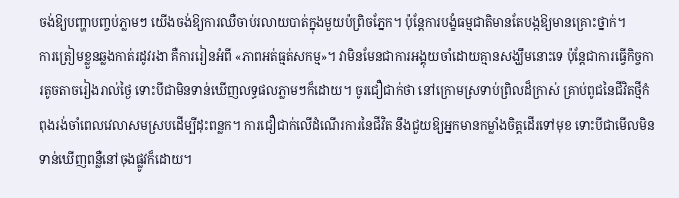ចង់ឱ្យបញ្ហាបញ្ចប់ភ្លាមៗ យើងចង់ឱ្យការឈឺចាប់រលាយបាត់ក្នុងមួយប៉ព្រិចភ្នែក។ ប៉ុន្តែការបង្ខំធម្មជាតិមានតែបង្កឱ្យមានគ្រោះថ្នាក់។
ការត្រៀមខ្លួនឆ្លងកាត់រដូវរងា គឺការរៀនអំពី «ភាពអត់ធ្មត់សកម្ម»។ វាមិនមែនជាការអង្គុយចាំដោយគ្មានសង្ឃឹមនោះទេ ប៉ុន្តែជាការធ្វើកិច្ចការតូចតាចរៀងរាល់ថ្ងៃ ទោះបីជាមិនទាន់ឃើញលទ្ធផលភ្លាមៗក៏ដោយ។ ចូរជឿជាក់ថា នៅក្រោមស្រទាប់ព្រិលដ៏ក្រាស់ គ្រាប់ពូជនៃជីវិតថ្មីកំពុងរង់ចាំពេលវេលាសមស្របដើម្បីដុះពន្លក។ ការជឿជាក់លើដំណើរការនៃជីវិត នឹងជួយឱ្យអ្នកមានកម្លាំងចិត្តដើរទៅមុខ ទោះបីជាមើលមិនទាន់ឃើញពន្លឺនៅចុងផ្លូវក៏ដោយ។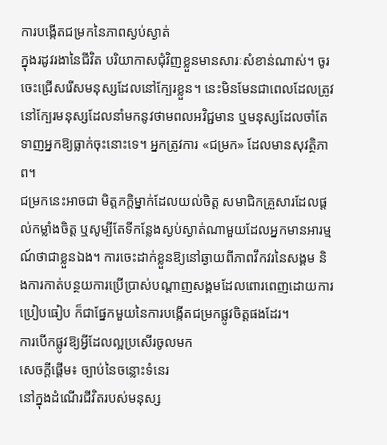ការបង្កើតជម្រកនៃភាពស្ងប់ស្ងាត់
ក្នុងរដូវរងានៃជីវិត បរិយាកាសជុំវិញខ្លួនមានសារៈសំខាន់ណាស់។ ចូរចេះជ្រើសរើសមនុស្សដែលនៅក្បែរខ្លួន។ នេះមិនមែនជាពេលដែលត្រូវនៅក្បែរមនុស្សដែលនាំមកនូវថាមពលអវិជ្ជមាន ឬមនុស្សដែលចាំតែទាញអ្នកឱ្យធ្លាក់ចុះនោះទេ។ អ្នកត្រូវការ «ជម្រក» ដែលមានសុវត្ថិភាព។
ជម្រកនេះអាចជា មិត្តភក្តិម្នាក់ដែលយល់ចិត្ត សមាជិកគ្រួសារដែលផ្តល់កម្លាំងចិត្ត ឬសូម្បីតែទីកន្លែងស្ងប់ស្ងាត់ណាមួយដែលអ្នកមានអារម្មណ៍ថាជាខ្លួនឯង។ ការចេះដាក់ខ្លួនឱ្យនៅឆ្ងាយពីភាពវឹកវរនៃសង្គម និងការកាត់បន្ថយការប្រើប្រាស់បណ្តាញសង្គមដែលពោរពេញដោយការប្រៀបធៀប ក៏ជាផ្នែកមួយនៃការបង្កើតជម្រកផ្លូវចិត្តផងដែរ។
ការបើកផ្លូវឱ្យអ្វីដែលល្អប្រសើរចូលមក
សេចក្ដីផ្ដើម៖ ច្បាប់នៃចន្លោះទំនេរ
នៅក្នុងដំណើរជីវិតរបស់មនុស្ស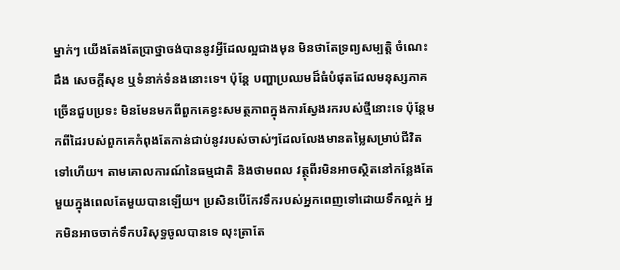ម្នាក់ៗ យើងតែងតែប្រាថ្នាចង់បាននូវអ្វីដែលល្អជាងមុន មិនថាតែទ្រព្យសម្បត្តិ ចំណេះដឹង សេចក្ដីសុខ ឬទំនាក់ទំនងនោះទេ។ ប៉ុន្តែ បញ្ហាប្រឈមដ៏ធំបំផុតដែលមនុស្សភាគច្រើនជួបប្រទះ មិនមែនមកពីពួកគេខ្វះសមត្ថភាពក្នុងការស្វែងរករបស់ថ្មីនោះទេ ប៉ុន្តែមកពីដៃរបស់ពួកគេកំពុងតែកាន់ជាប់នូវរបស់ចាស់ៗដែលលែងមានតម្លៃសម្រាប់ជីវិតទៅហើយ។ តាមគោលការណ៍នៃធម្មជាតិ និងថាមពល វត្ថុពីរមិនអាចស្ថិតនៅកន្លែងតែមួយក្នុងពេលតែមួយបានឡើយ។ ប្រសិនបើកែវទឹករបស់អ្នកពេញទៅដោយទឹកល្អក់ អ្នកមិនអាចចាក់ទឹកបរិសុទ្ធចូលបានទេ លុះត្រាតែ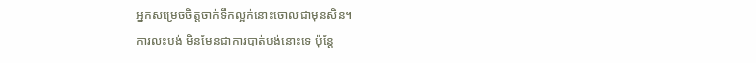អ្នកសម្រេចចិត្តចាក់ទឹកល្អក់នោះចោលជាមុនសិន។
ការលះបង់ មិនមែនជាការបាត់បង់នោះទេ ប៉ុន្តែ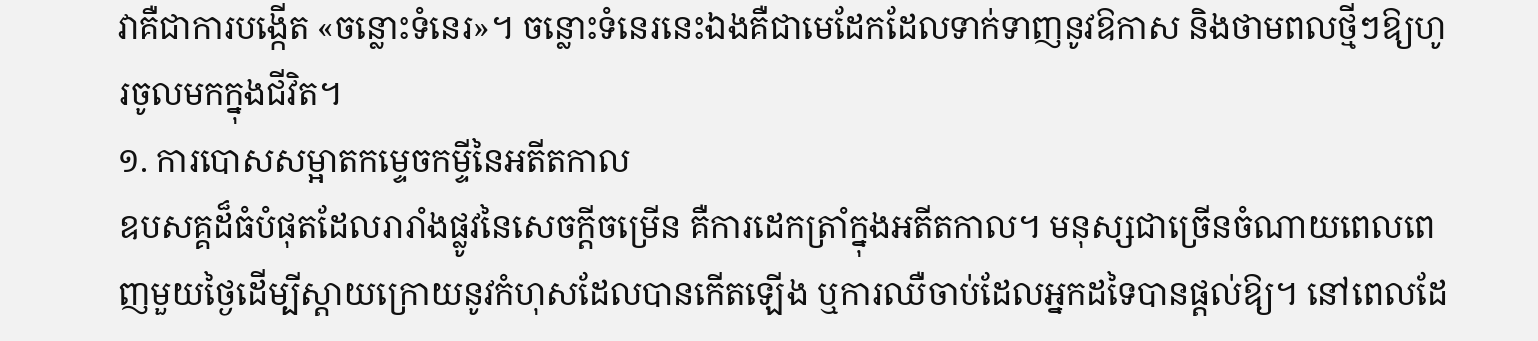វាគឺជាការបង្កើត «ចន្លោះទំនេរ»។ ចន្លោះទំនេរនេះឯងគឺជាមេដែកដែលទាក់ទាញនូវឱកាស និងថាមពលថ្មីៗឱ្យហូរចូលមកក្នុងជីវិត។
១. ការបោសសម្អាតកម្ទេចកម្ទីនៃអតីតកាល
ឧបសគ្គដ៏ធំបំផុតដែលរារាំងផ្លូវនៃសេចក្ដីចម្រើន គឺការដេកត្រាំក្នុងអតីតកាល។ មនុស្សជាច្រើនចំណាយពេលពេញមួយថ្ងៃដើម្បីស្ដាយក្រោយនូវកំហុសដែលបានកើតឡើង ឬការឈឺចាប់ដែលអ្នកដទៃបានផ្ដល់ឱ្យ។ នៅពេលដែ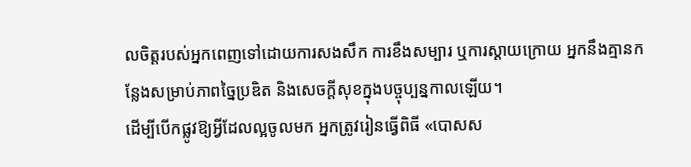លចិត្តរបស់អ្នកពេញទៅដោយការសងសឹក ការខឹងសម្បារ ឬការស្ដាយក្រោយ អ្នកនឹងគ្មានកន្លែងសម្រាប់ភាពច្នៃប្រឌិត និងសេចក្ដីសុខក្នុងបច្ចុប្បន្នកាលឡើយ។
ដើម្បីបើកផ្លូវឱ្យអ្វីដែលល្អចូលមក អ្នកត្រូវរៀនធ្វើពិធី «បោសស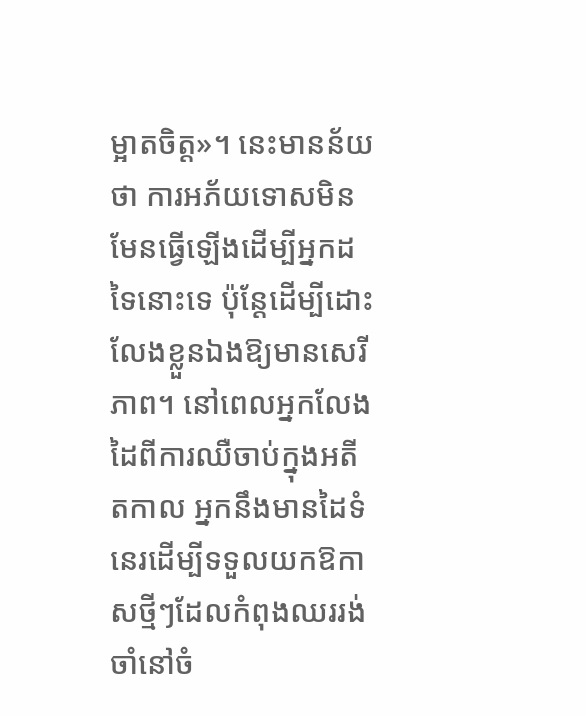ម្អាតចិត្ត»។ នេះមានន័យថា ការអភ័យទោសមិនមែនធ្វើឡើងដើម្បីអ្នកដទៃនោះទេ ប៉ុន្តែដើម្បីដោះលែងខ្លួនឯងឱ្យមានសេរីភាព។ នៅពេលអ្នកលែងដៃពីការឈឺចាប់ក្នុងអតីតកាល អ្នកនឹងមានដៃទំនេរដើម្បីទទួលយកឱកាសថ្មីៗដែលកំពុងឈររង់ចាំនៅចំ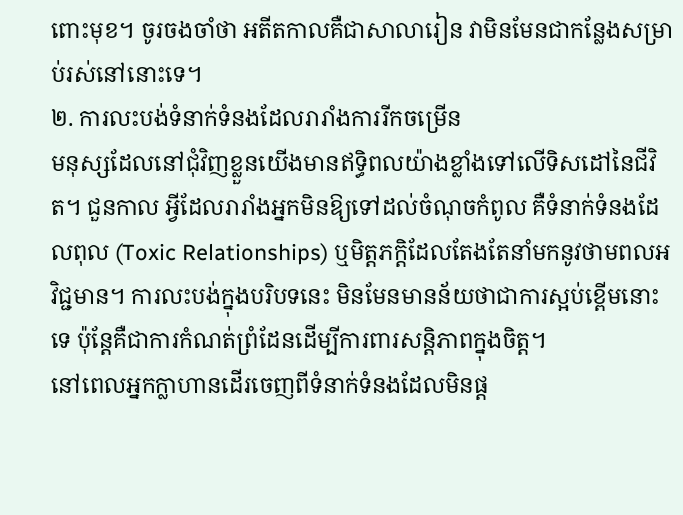ពោះមុខ។ ចូរចងចាំថា អតីតកាលគឺជាសាលារៀន វាមិនមែនជាកន្លែងសម្រាប់រស់នៅនោះទេ។
២. ការលះបង់ទំនាក់ទំនងដែលរារាំងការរីកចម្រើន
មនុស្សដែលនៅជុំវិញខ្លួនយើងមានឥទ្ធិពលយ៉ាងខ្លាំងទៅលើទិសដៅនៃជីវិត។ ជួនកាល អ្វីដែលរារាំងអ្នកមិនឱ្យទៅដល់ចំណុចកំពូល គឺទំនាក់ទំនងដែលពុល (Toxic Relationships) ឬមិត្តភក្តិដែលតែងតែនាំមកនូវថាមពលអវិជ្ជមាន។ ការលះបង់ក្នុងបរិបទនេះ មិនមែនមានន័យថាជាការស្អប់ខ្ពើមនោះទេ ប៉ុន្តែគឺជាការកំណត់ព្រំដែនដើម្បីការពារសន្តិភាពក្នុងចិត្ត។
នៅពេលអ្នកក្លាហានដើរចេញពីទំនាក់ទំនងដែលមិនផ្ដ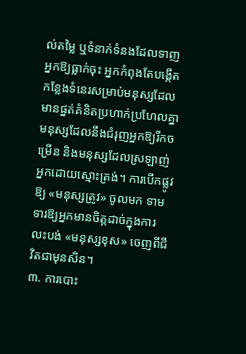ល់តម្លៃ ឬទំនាក់ទំនងដែលទាញអ្នកឱ្យធ្លាក់ចុះ អ្នកកំពុងតែបង្កើតកន្លែងទំនេរសម្រាប់មនុស្សដែលមានផ្នត់គំនិតប្រហាក់ប្រហែលគ្នា មនុស្សដែលនឹងជំរុញអ្នកឱ្យរីកចម្រើន និងមនុស្សដែលស្រឡាញ់អ្នកដោយស្មោះត្រង់។ ការបើកផ្លូវឱ្យ «មនុស្សត្រូវ» ចូលមក ទាមទារឱ្យអ្នកមានចិត្តដាច់ក្នុងការលះបង់ «មនុស្សខុស» ចេញពីជីវិតជាមុនសិន។
៣. ការបោះ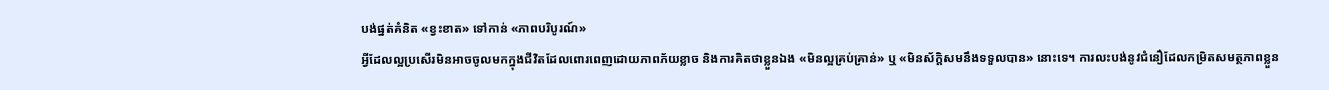បង់ផ្នត់គំនិត «ខ្វះខាត» ទៅកាន់ «ភាពបរិបូរណ៍»
អ្វីដែលល្អប្រសើរមិនអាចចូលមកក្នុងជីវិតដែលពោរពេញដោយភាពភ័យខ្លាច និងការគិតថាខ្លួនឯង «មិនល្អគ្រប់គ្រាន់» ឬ «មិនស័ក្តិសមនឹងទទួលបាន» នោះទេ។ ការលះបង់នូវជំនឿដែលកម្រិតសមត្ថភាពខ្លួន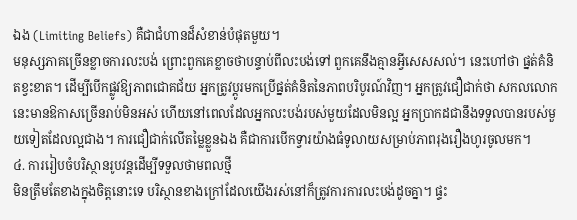ឯង (Limiting Beliefs) គឺជាជំហានដ៏សំខាន់បំផុតមួយ។
មនុស្សភាគច្រើនខ្លាចការលះបង់ ព្រោះពួកគេខ្លាចថាបន្ទាប់ពីលះបង់ទៅ ពួកគេនឹងគ្មានអ្វីសេសសល់។ នេះហៅថា ផ្នត់គំនិតខ្វះខាត។ ដើម្បីបើកផ្លូវឱ្យភាពជោគជ័យ អ្នកត្រូវប្តូរមកប្រើផ្នត់គំនិតនៃភាពបរិបូរណ៍វិញ។ អ្នកត្រូវជឿជាក់ថា សកលលោកនេះមានឱកាសច្រើនរាប់មិនអស់ ហើយនៅពេលដែលអ្នកលះបង់របស់មួយដែលមិនល្អ អ្នកប្រាកដជានឹងទទួលបានរបស់មួយទៀតដែលល្អជាង។ ការជឿជាក់លើតម្លៃខ្លួនឯង គឺជាការបើកទ្វារយ៉ាងធំទូលាយសម្រាប់ភាពរុងរឿងហូរចូលមក។
៤. ការរៀបចំបរិស្ថានរូបវន្តដើម្បីទទួលថាមពលថ្មី
មិនត្រឹមតែខាងក្នុងចិត្តនោះទេ បរិស្ថានខាងក្រៅដែលយើងរស់នៅក៏ត្រូវការការលះបង់ដូចគ្នា។ ផ្ទះ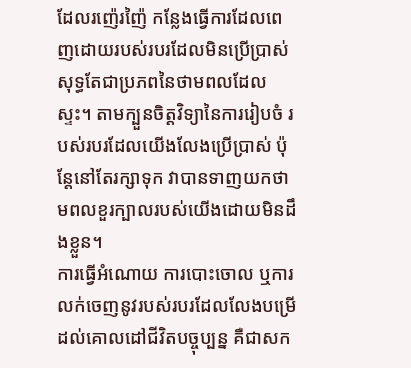ដែលរញ៉េរញ៉ៃ កន្លែងធ្វើការដែលពេញដោយរបស់របរដែលមិនប្រើប្រាស់ សុទ្ធតែជាប្រភពនៃថាមពលដែលស្ទះ។ តាមក្បួនចិត្តវិទ្យានៃការរៀបចំ របស់របរដែលយើងលែងប្រើប្រាស់ ប៉ុន្តែនៅតែរក្សាទុក វាបានទាញយកថាមពលខួរក្បាលរបស់យើងដោយមិនដឹងខ្លួន។
ការធ្វើអំណោយ ការបោះចោល ឬការលក់ចេញនូវរបស់របរដែលលែងបម្រើដល់គោលដៅជីវិតបច្ចុប្បន្ន គឺជាសក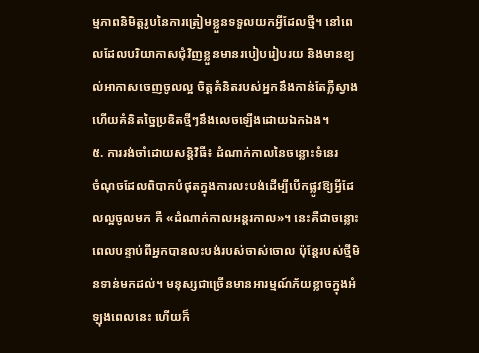ម្មភាពនិមិត្តរូបនៃការត្រៀមខ្លួនទទួលយកអ្វីដែលថ្មី។ នៅពេលដែលបរិយាកាសជុំវិញខ្លួនមានរបៀបរៀបរយ និងមានខ្យល់អាកាសចេញចូលល្អ ចិត្តគំនិតរបស់អ្នកនឹងកាន់តែភ្លឺស្វាង ហើយគំនិតច្នៃប្រឌិតថ្មីៗនឹងលេចឡើងដោយឯកឯង។
៥. ការរង់ចាំដោយសន្តិវិធី៖ ដំណាក់កាលនៃចន្លោះទំនេរ
ចំណុចដែលពិបាកបំផុតក្នុងការលះបង់ដើម្បីបើកផ្លូវឱ្យអ្វីដែលល្អចូលមក គឺ «ដំណាក់កាលអន្តរកាល»។ នេះគឺជាចន្លោះពេលបន្ទាប់ពីអ្នកបានលះបង់របស់ចាស់ចោល ប៉ុន្តែរបស់ថ្មីមិនទាន់មកដល់។ មនុស្សជាច្រើនមានអារម្មណ៍ភ័យខ្លាចក្នុងអំឡុងពេលនេះ ហើយក៏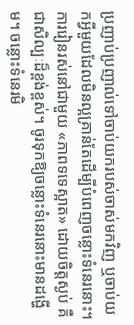ប្រញាប់ប្រញាល់ទៅចាប់យករបស់ចាស់មកវិញ ឬចាប់យកអ្វីមួយដែលមិនល្អគ្រាន់តែដើម្បីបំពេញចន្លោះទំនេរនោះ។
ការរៀនរស់នៅជាមួយ «ភាពទទេស្អាត» ដោយចិត្តស្ងប់ គឺជាសិល្បៈដ៏ខ្ពង់ខ្ពស់។ ចូរទុកឱ្យចន្លោះទំនេរនោះមានដង្ហើម។ ចន្លោះទំនេរមិ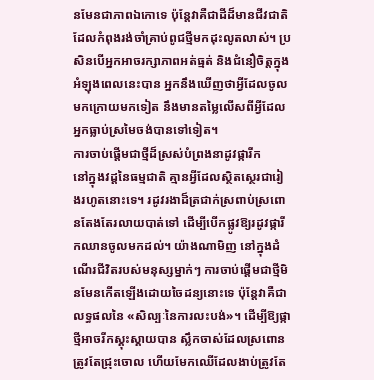នមែនជាភាពឯកោទេ ប៉ុន្តែវាគឺជាដីដ៏មានជីវជាតិដែលកំពុងរង់ចាំគ្រាប់ពូជថ្មីមកដុះលូតលាស់។ ប្រសិនបើអ្នកអាចរក្សាភាពអត់ធ្មត់ និងជំនឿចិត្តក្នុងអំឡុងពេលនេះបាន អ្នកនឹងឃើញថាអ្វីដែលចូលមកក្រោយមកទៀត នឹងមានតម្លៃលើសពីអ្វីដែលអ្នកធ្លាប់ស្រមៃចង់បានទៅទៀត។
ការចាប់ផ្តើមជាថ្មីដ៏ស្រស់បំព្រងនាដូវផ្ការីក
នៅក្នុងវដ្តនៃធម្មជាតិ គ្មានអ្វីដែលស្ថិតស្ថេរជារៀងរហូតនោះទេ។ រដូវរងាដ៏ត្រជាក់ស្រពាប់ស្រពោនតែងតែរលាយបាត់ទៅ ដើម្បីបើកផ្លូវឱ្យរដូវផ្ការីកឈានចូលមកដល់។ យ៉ាងណាមិញ នៅក្នុងដំណើរជីវិតរបស់មនុស្សម្នាក់ៗ ការចាប់ផ្តើមជាថ្មីមិនមែនកើតឡើងដោយចៃដន្យនោះទេ ប៉ុន្តែវាគឺជាលទ្ធផលនៃ «សិល្បៈនៃការលះបង់»។ ដើម្បីឱ្យផ្កាថ្មីអាចរីកស្គុះស្គាយបាន ស្លឹកចាស់ដែលស្រពោនត្រូវតែជ្រុះចោល ហើយមែកឈើដែលងាប់ត្រូវតែ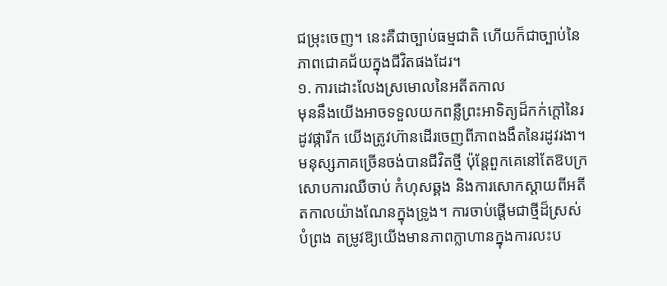ជម្រុះចេញ។ នេះគឺជាច្បាប់ធម្មជាតិ ហើយក៏ជាច្បាប់នៃភាពជោគជ័យក្នុងជីវិតផងដែរ។
១. ការដោះលែងស្រមោលនៃអតីតកាល
មុននឹងយើងអាចទទួលយកពន្លឺព្រះអាទិត្យដ៏កក់ក្តៅនៃរដូវផ្ការីក យើងត្រូវហ៊ានដើរចេញពីភាពងងឹតនៃរដូវរងា។ មនុស្សភាគច្រើនចង់បានជីវិតថ្មី ប៉ុន្តែពួកគេនៅតែឱបក្រសោបការឈឺចាប់ កំហុសឆ្គង និងការសោកស្តាយពីអតីតកាលយ៉ាងណែនក្នុងទ្រូង។ ការចាប់ផ្តើមជាថ្មីដ៏ស្រស់បំព្រង តម្រូវឱ្យយើងមានភាពក្លាហានក្នុងការលះប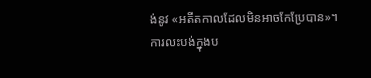ង់នូវ «អតីតកាលដែលមិនអាចកែប្រែបាន»។
ការលះបង់ក្នុងប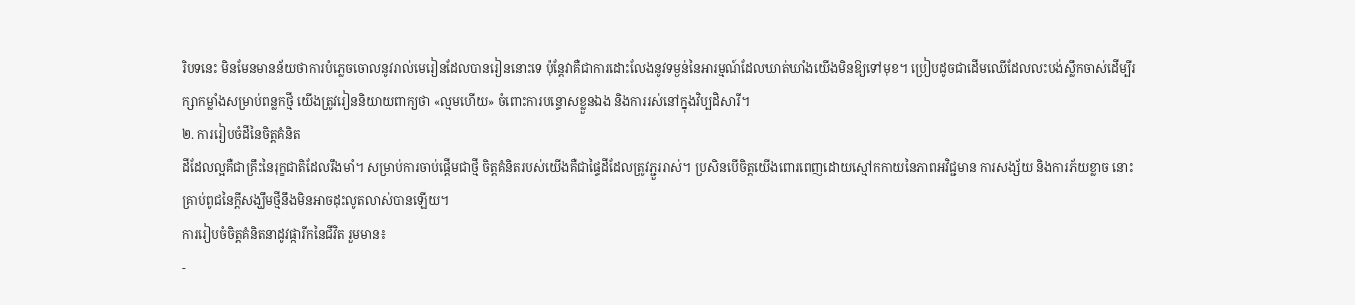រិបទនេះ មិនមែនមានន័យថាការបំភ្លេចចោលនូវរាល់មេរៀនដែលបានរៀននោះទេ ប៉ុន្តែវាគឺជាការដោះលែងនូវទម្ងន់នៃអារម្មណ៍ដែលឃាត់ឃាំងយើងមិនឱ្យទៅមុខ។ ប្រៀបដូចជាដើមឈើដែលលះបង់ស្លឹកចាស់ដើម្បីរក្សាកម្លាំងសម្រាប់ពន្លកថ្មី យើងត្រូវរៀននិយាយពាក្យថា «ល្មមហើយ» ចំពោះការបន្ទោសខ្លួនឯង និងការរស់នៅក្នុងវិប្បដិសារី។
២. ការរៀបចំដីនៃចិត្តគំនិត
ដីដែលល្អគឺជាគ្រឹះនៃរុក្ខជាតិដែលរឹងមាំ។ សម្រាប់ការចាប់ផ្តើមជាថ្មី ចិត្តគំនិតរបស់យើងគឺជាផ្ទៃដីដែលត្រូវភ្ជួររាស់។ ប្រសិនបើចិត្តយើងពោរពេញដោយស្មៅកកាយនៃភាពអវិជ្ជមាន ការសង្ស័យ និងការភ័យខ្លាច នោះគ្រាប់ពូជនៃក្តីសង្ឃឹមថ្មីនឹងមិនអាចដុះលូតលាស់បានឡើយ។
ការរៀបចំចិត្តគំនិតនាដូវផ្ការីកនៃជីវិត រួមមាន៖
-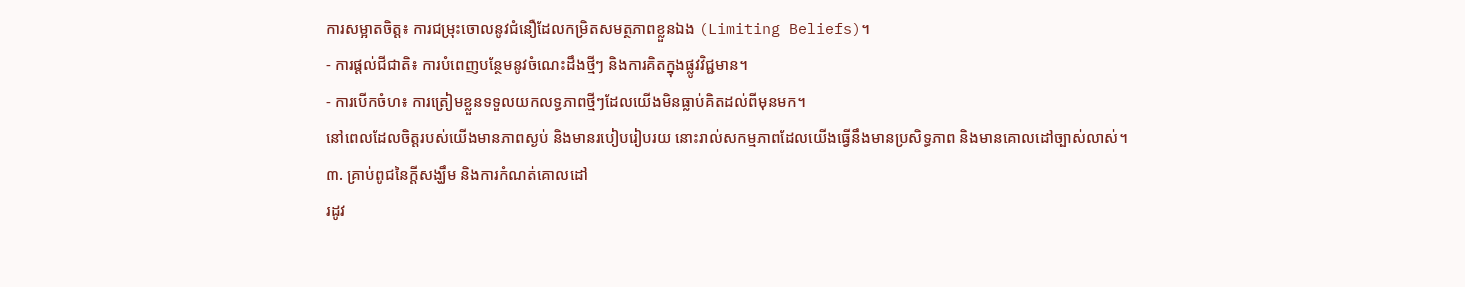ការសម្អាតចិត្ត៖ ការជម្រុះចោលនូវជំនឿដែលកម្រិតសមត្ថភាពខ្លួនឯង (Limiting Beliefs)។
- ការផ្តល់ជីជាតិ៖ ការបំពេញបន្ថែមនូវចំណេះដឹងថ្មីៗ និងការគិតក្នុងផ្លូវវិជ្ជមាន។
- ការបើកចំហ៖ ការត្រៀមខ្លួនទទួលយកលទ្ធភាពថ្មីៗដែលយើងមិនធ្លាប់គិតដល់ពីមុនមក។
នៅពេលដែលចិត្តរបស់យើងមានភាពស្ងប់ និងមានរបៀបរៀបរយ នោះរាល់សកម្មភាពដែលយើងធ្វើនឹងមានប្រសិទ្ធភាព និងមានគោលដៅច្បាស់លាស់។
៣. គ្រាប់ពូជនៃក្តីសង្ឃឹម និងការកំណត់គោលដៅ
រដូវ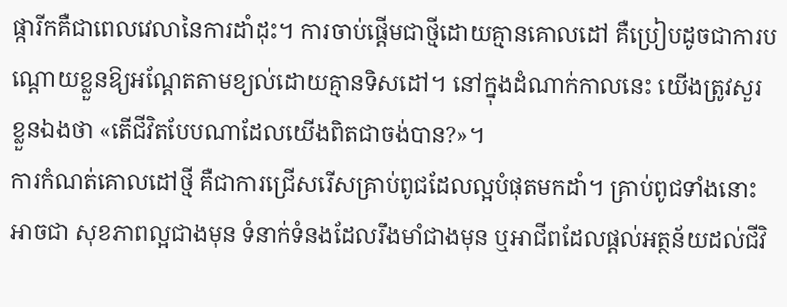ផ្ការីកគឺជាពេលវេលានៃការដាំដុះ។ ការចាប់ផ្តើមជាថ្មីដោយគ្មានគោលដៅ គឺប្រៀបដូចជាការបណ្តោយខ្លួនឱ្យអណ្តែតតាមខ្យល់ដោយគ្មានទិសដៅ។ នៅក្នុងដំណាក់កាលនេះ យើងត្រូវសួរខ្លួនឯងថា «តើជីវិតបែបណាដែលយើងពិតជាចង់បាន?»។
ការកំណត់គោលដៅថ្មី គឺជាការជ្រើសរើសគ្រាប់ពូជដែលល្អបំផុតមកដាំ។ គ្រាប់ពូជទាំងនោះអាចជា សុខភាពល្អជាងមុន ទំនាក់ទំនងដែលរឹងមាំជាងមុន ឬអាជីពដែលផ្តល់អត្ថន័យដល់ជីវិ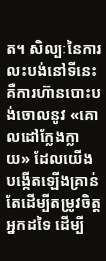ត។ សិល្បៈនៃការលះបង់នៅទីនេះ គឺការហ៊ានបោះបង់ចោលនូវ «គោលដៅក្លែងក្លាយ» ដែលយើងបង្កើតឡើងគ្រាន់តែដើម្បីតម្រូវចិត្តអ្នកដទៃ ដើម្បី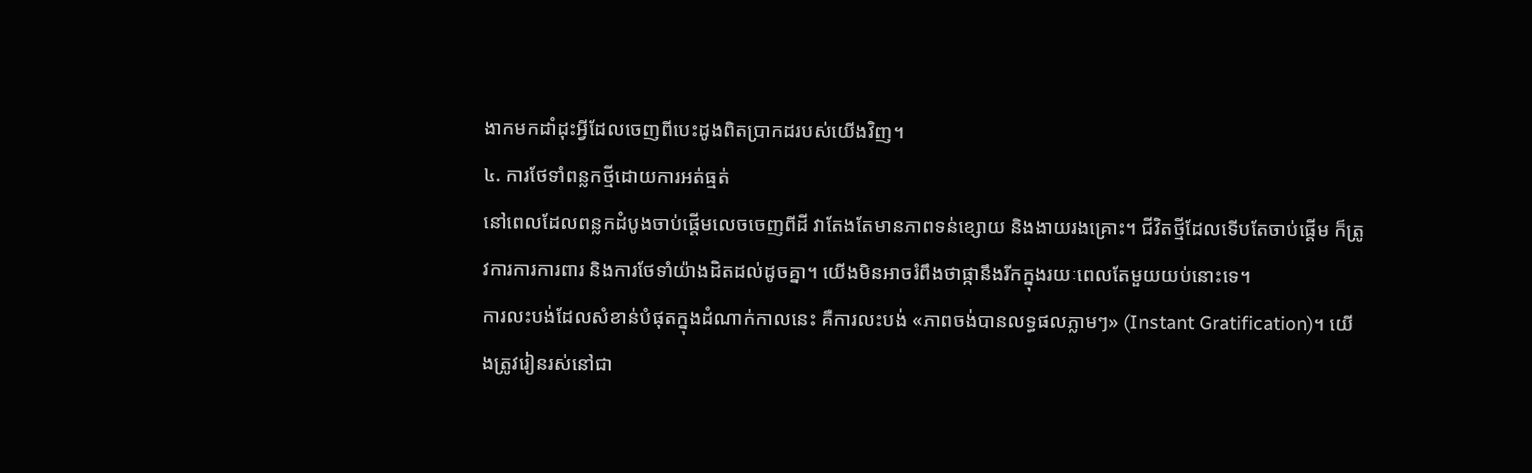ងាកមកដាំដុះអ្វីដែលចេញពីបេះដូងពិតប្រាកដរបស់យើងវិញ។
៤. ការថែទាំពន្លកថ្មីដោយការអត់ធ្មត់
នៅពេលដែលពន្លកដំបូងចាប់ផ្តើមលេចចេញពីដី វាតែងតែមានភាពទន់ខ្សោយ និងងាយរងគ្រោះ។ ជីវិតថ្មីដែលទើបតែចាប់ផ្តើម ក៏ត្រូវការការការពារ និងការថែទាំយ៉ាងដិតដល់ដូចគ្នា។ យើងមិនអាចរំពឹងថាផ្កានឹងរីកក្នុងរយៈពេលតែមួយយប់នោះទេ។
ការលះបង់ដែលសំខាន់បំផុតក្នុងដំណាក់កាលនេះ គឺការលះបង់ «ភាពចង់បានលទ្ធផលភ្លាមៗ» (Instant Gratification)។ យើងត្រូវរៀនរស់នៅជា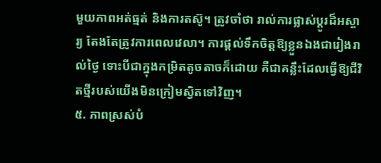មួយភាពអត់ធ្មត់ និងការតស៊ូ។ ត្រូវចាំថា រាល់ការផ្លាស់ប្តូរដ៏អស្ចារ្យ តែងតែត្រូវការពេលវេលា។ ការផ្តល់ទឹកចិត្តឱ្យខ្លួនឯងជារៀងរាល់ថ្ងៃ ទោះបីជាក្នុងកម្រិតតូចតាចក៏ដោយ គឺជាគន្លឹះដែលធ្វើឱ្យជីវិតថ្មីរបស់យើងមិនក្រៀមស្វិតទៅវិញ។
៥. ភាពស្រស់បំ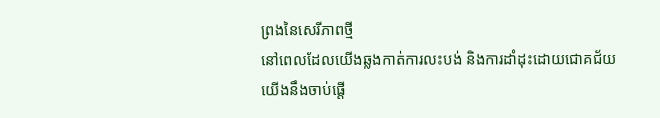ព្រងនៃសេរីភាពថ្មី
នៅពេលដែលយើងឆ្លងកាត់ការលះបង់ និងការដាំដុះដោយជោគជ័យ យើងនឹងចាប់ផ្តើ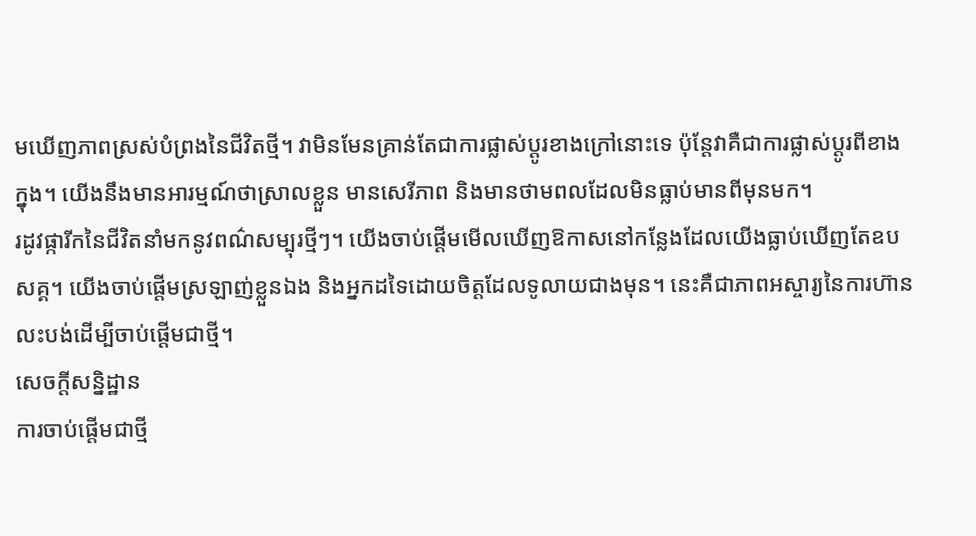មឃើញភាពស្រស់បំព្រងនៃជីវិតថ្មី។ វាមិនមែនគ្រាន់តែជាការផ្លាស់ប្តូរខាងក្រៅនោះទេ ប៉ុន្តែវាគឺជាការផ្លាស់ប្តូរពីខាងក្នុង។ យើងនឹងមានអារម្មណ៍ថាស្រាលខ្លួន មានសេរីភាព និងមានថាមពលដែលមិនធ្លាប់មានពីមុនមក។
រដូវផ្ការីកនៃជីវិតនាំមកនូវពណ៌សម្បុរថ្មីៗ។ យើងចាប់ផ្តើមមើលឃើញឱកាសនៅកន្លែងដែលយើងធ្លាប់ឃើញតែឧបសគ្គ។ យើងចាប់ផ្តើមស្រឡាញ់ខ្លួនឯង និងអ្នកដទៃដោយចិត្តដែលទូលាយជាងមុន។ នេះគឺជាភាពអស្ចារ្យនៃការហ៊ានលះបង់ដើម្បីចាប់ផ្តើមជាថ្មី។
សេចក្តីសន្និដ្ឋាន
ការចាប់ផ្តើមជាថ្មី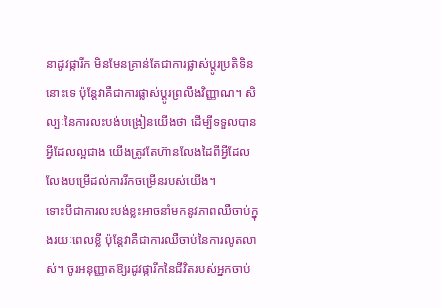នាដូវផ្ការីក មិនមែនគ្រាន់តែជាការផ្លាស់ប្តូរប្រតិទិននោះទេ ប៉ុន្តែវាគឺជាការផ្លាស់ប្តូរព្រលឹងវិញ្ញាណ។ សិល្បៈនៃការលះបង់បង្រៀនយើងថា ដើម្បីទទួលបានអ្វីដែលល្អជាង យើងត្រូវតែហ៊ានលែងដៃពីអ្វីដែលលែងបម្រើដល់ការរីកចម្រើនរបស់យើង។
ទោះបីជាការលះបង់ខ្លះអាចនាំមកនូវភាពឈឺចាប់ក្នុងរយៈពេលខ្លី ប៉ុន្តែវាគឺជាការឈឺចាប់នៃការលូតលាស់។ ចូរអនុញ្ញាតឱ្យរដូវផ្ការីកនៃជីវិតរបស់អ្នកចាប់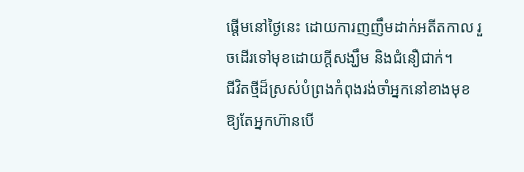ផ្តើមនៅថ្ងៃនេះ ដោយការញញឹមដាក់អតីតកាល រួចដើរទៅមុខដោយក្តីសង្ឃឹម និងជំនឿជាក់។
ជីវិតថ្មីដ៏ស្រស់បំព្រងកំពុងរង់ចាំអ្នកនៅខាងមុខ
ឱ្យតែអ្នកហ៊ានបើ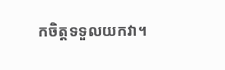កចិត្តទទួលយកវា។